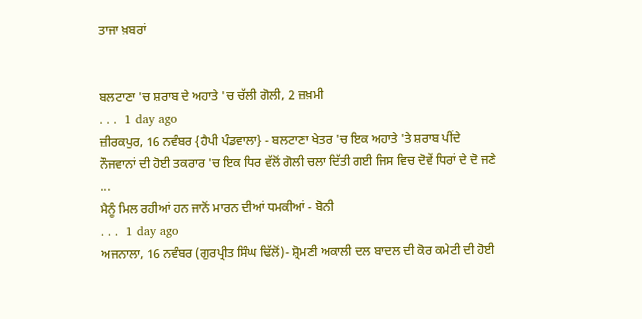ਤਾਜਾ ਖ਼ਬਰਾਂ


ਬਲਟਾਣਾ 'ਚ ਸ਼ਰਾਬ ਦੇ ਅਹਾਤੇ 'ਚ ਚੱਲੀ ਗੋਲੀ, 2 ਜ਼ਖ਼ਮੀ
. . .  1 day ago
ਜ਼ੀਰਕਪੁਰ, 16 ਨਵੰਬਰ {ਹੈਪੀ ਪੰਡਵਾਲਾ} - ਬਲਟਾਣਾ ਖੇਤਰ 'ਚ ਇਕ ਅਹਾਤੇ 'ਤੇ ਸ਼ਰਾਬ ਪੀਂਦੇ ਨੌਜਵਾਨਾਂ ਦੀ ਹੋਈ ਤਕਰਾਰ 'ਚ ਇਕ ਧਿਰ ਵੱਲੋਂ ਗੋਲੀ ਚਲਾ ਦਿੱਤੀ ਗਈ ਜਿਸ ਵਿਚ ਦੋਵੇਂ ਧਿਰਾਂ ਦੇ ਦੋ ਜਣੇ ...
ਮੈਨੂੰ ਮਿਲ ਰਹੀਆਂ ਹਨ ਜਾਨੋਂ ਮਾਰਨ ਦੀਆਂ ਧਮਕੀਆਂ - ਬੋਨੀ
. . .  1 day ago
ਅਜਨਾਲਾ, 16 ਨਵੰਬਰ (ਗੁਰਪ੍ਰੀਤ ਸਿੰਘ ਢਿੱਲੋਂ)- ਸ਼੍ਰੋਮਣੀ ਅਕਾਲੀ ਦਲ ਬਾਦਲ ਦੀ ਕੋਰ ਕਮੇਟੀ ਦੀ ਹੋਈ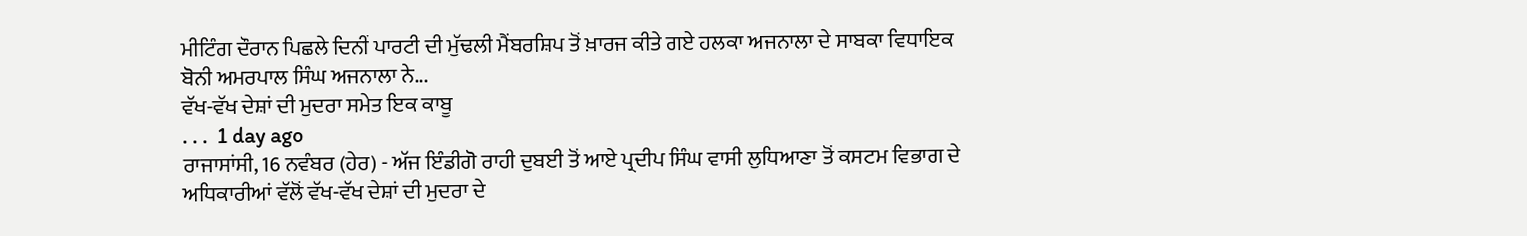ਮੀਟਿੰਗ ਦੌਰਾਨ ਪਿਛਲੇ ਦਿਨੀਂ ਪਾਰਟੀ ਦੀ ਮੁੱਢਲੀ ਮੈਂਬਰਸ਼ਿਪ ਤੋਂ ਖ਼ਾਰਜ ਕੀਤੇ ਗਏ ਹਲਕਾ ਅਜਨਾਲਾ ਦੇ ਸਾਬਕਾ ਵਿਧਾਇਕ ਬੋਨੀ ਅਮਰਪਾਲ ਸਿੰਘ ਅਜਨਾਲਾ ਨੇ...
ਵੱਖ-ਵੱਖ ਦੇਸ਼ਾਂ ਦੀ ਮੁਦਰਾ ਸਮੇਤ ਇਕ ਕਾਬੂ
. . .  1 day ago
ਰਾਜਾਸਾਂਸੀ, 16 ਨਵੰਬਰ (ਹੇਰ) - ਅੱਜ ਇੰਡੀਗੋ ਰਾਹੀ ਦੁਬਈ ਤੋਂ ਆਏ ਪ੍ਰਦੀਪ ਸਿੰਘ ਵਾਸੀ ਲੁਧਿਆਣਾ ਤੋਂ ਕਸਟਮ ਵਿਭਾਗ ਦੇ ਅਧਿਕਾਰੀਆਂ ਵੱਲੋਂ ਵੱਖ-ਵੱਖ ਦੇਸ਼ਾਂ ਦੀ ਮੁਦਰਾ ਦੇ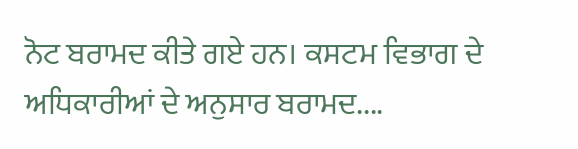ਨੋਟ ਬਰਾਮਦ ਕੀਤੇ ਗਏ ਹਨ। ਕਸਟਮ ਵਿਭਾਗ ਦੇ ਅਧਿਕਾਰੀਆਂ ਦੇ ਅਨੁਸਾਰ ਬਰਾਮਦ....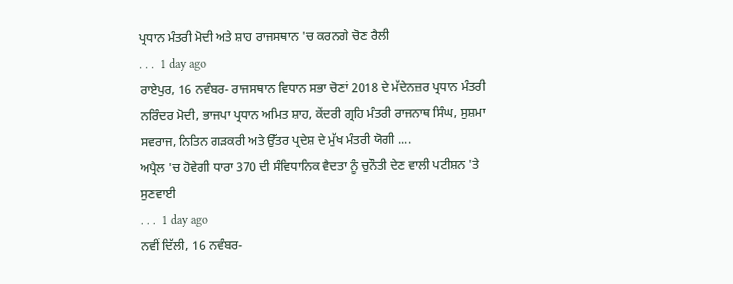ਪ੍ਰਧਾਨ ਮੰਤਰੀ ਮੋਦੀ ਅਤੇ ਸ਼ਾਹ ਰਾਜਸਥਾਨ 'ਚ ਕਰਨਗੇ ਚੋਣ ਰੈਲੀ
. . .  1 day ago
ਰਾਏਪੁਰ, 16 ਨਵੰਬਰ- ਰਾਜਸਥਾਨ ਵਿਧਾਨ ਸਭਾ ਚੋਣਾਂ 2018 ਦੇ ਮੱਦੇਨਜ਼ਰ ਪ੍ਰਧਾਨ ਮੰਤਰੀ ਨਰਿੰਦਰ ਮੋਦੀ, ਭਾਜਪਾ ਪ੍ਰਧਾਨ ਅਮਿਤ ਸ਼ਾਹ, ਕੇਂਦਰੀ ਗ੍ਰਹਿ ਮੰਤਰੀ ਰਾਜਨਾਥ ਸਿੰਘ, ਸੁਸ਼ਮਾ ਸਵਰਾਜ, ਨਿਤਿਨ ਗੜਕਰੀ ਅਤੇ ਉੱਤਰ ਪ੍ਰਦੇਸ਼ ਦੇ ਮੁੱਖ ਮੰਤਰੀ ਯੋਗੀ ....
ਅਪ੍ਰੈਲ 'ਚ ਹੋਵੇਗੀ ਧਾਰਾ 370 ਦੀ ਸੰਵਿਧਾਨਿਕ ਵੈਦਤਾ ਨੂੰ ਚੁਨੌਤੀ ਦੇਣ ਵਾਲੀ ਪਟੀਸ਼ਨ 'ਤੇ ਸੁਣਵਾਈ
. . .  1 day ago
ਨਵੀਂ ਦਿੱਲੀ, 16 ਨਵੰਬਰ-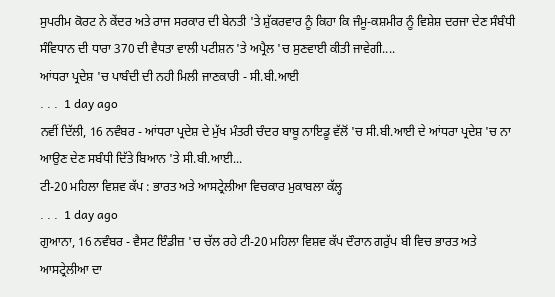ਸੁਪਰੀਮ ਕੋਰਟ ਨੇ ਕੇਂਦਰ ਅਤੇ ਰਾਜ ਸਰਕਾਰ ਦੀ ਬੇਨਤੀ 'ਤੇ ਸ਼ੁੱਕਰਵਾਰ ਨੂੰ ਕਿਹਾ ਕਿ ਜੰਮੂ-ਕਸ਼ਮੀਰ ਨੂੰ ਵਿਸ਼ੇਸ਼ ਦਰਜਾ ਦੇਣ ਸੰਬੰਧੀ ਸੰਵਿਧਾਨ ਦੀ ਧਾਰਾ 370 ਦੀ ਵੈਧਤਾ ਵਾਲੀ ਪਟੀਸ਼ਨ 'ਤੇ ਅਪ੍ਰੈਲ 'ਚ ਸੁਣਵਾਈ ਕੀਤੀ ਜਾਵੇਗੀ....
ਆਂਧਰਾ ਪ੍ਰਦੇਸ਼ 'ਚ ਪਾਬੰਦੀ ਦੀ ਨਹੀ ਮਿਲੀ ਜਾਣਕਾਰੀ - ਸੀ.ਬੀ.ਆਈ
. . .  1 day ago
ਨਵੀਂ ਦਿੱਲੀ, 16 ਨਵੰਬਰ - ਆਂਧਰਾ ਪ੍ਰਦੇਸ਼ ਦੇ ਮੁੱਖ ਮੰਤਰੀ ਚੰਦਰ ਬਾਬੂ ਨਾਇਡੂ ਵੱਲੋਂ 'ਚ ਸੀ.ਬੀ.ਆਈ ਦੇ ਆਂਧਰਾ ਪ੍ਰਦੇਸ਼ 'ਚ ਨਾ ਆਉਣ ਦੇਣ ਸਬੰਧੀ ਦਿੱਤੇ ਬਿਆਨ 'ਤੇ ਸੀ.ਬੀ.ਆਈ...
ਟੀ-20 ਮਹਿਲਾ ਵਿਸ਼ਵ ਕੱਪ : ਭਾਰਤ ਅਤੇ ਆਸਟ੍ਰੇਲੀਆ ਵਿਚਕਾਰ ਮੁਕਾਬਲਾ ਕੱਲ੍ਹ
. . .  1 day ago
ਗੁਆਨਾ, 16 ਨਵੰਬਰ - ਵੈਸਟ ਇੰਡੀਜ਼ 'ਚ ਚੱਲ ਰਹੇ ਟੀ-20 ਮਹਿਲਾ ਵਿਸ਼ਵ ਕੱਪ ਦੌਰਾਨ ਗਰੁੱਪ ਬੀ ਵਿਚ ਭਾਰਤ ਅਤੇ ਆਸਟ੍ਰੇਲੀਆ ਦਾ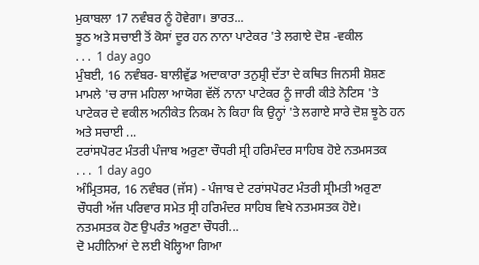ਮੁਕਾਬਲਾ 17 ਨਵੰਬਰ ਨੂੰ ਹੋਵੇਗਾ। ਭਾਰਤ...
ਝੂਠ ਅਤੇ ਸਚਾਈ ਤੋਂ ਕੋਸਾਂ ਦੂਰ ਹਨ ਨਾਨਾ ਪਾਟੇਕਰ 'ਤੇ ਲਗਾਏ ਦੋਸ਼ -ਵਕੀਲ
. . .  1 day ago
ਮੁੰਬਈ, 16 ਨਵੰਬਰ- ਬਾਲੀਵੁੱਡ ਅਦਾਕਾਰਾ ਤਨੁਸ਼੍ਰੀ ਦੱਤਾ ਦੇ ਕਥਿਤ ਜਿਨਸੀ ਸ਼ੋਸ਼ਣ ਮਾਮਲੇ 'ਚ ਰਾਜ ਮਹਿਲਾ ਆਯੋਗ ਵੱਲੋਂ ਨਾਨਾ ਪਾਟੇਕਰ ਨੂੰ ਜਾਰੀ ਕੀਤੇ ਨੋਟਿਸ 'ਤੇ ਪਾਟੇਕਰ ਦੇ ਵਕੀਲ ਅਨੀਕੇਤ ਨਿਕਮ ਨੇ ਕਿਹਾ ਕਿ ਉਨ੍ਹਾਂ 'ਤੇ ਲਗਾਏ ਸਾਰੇ ਦੋਸ਼ ਝੂਠੇ ਹਨ ਅਤੇ ਸਚਾਈ ...
ਟਰਾਂਸਪੋਰਟ ਮੰਤਰੀ ਪੰਜਾਬ ਅਰੁਣਾ ਚੌਧਰੀ ਸ੍ਰੀ ਹਰਿਮੰਦਰ ਸਾਹਿਬ ਹੋਏ ਨਤਮਸਤਕ
. . .  1 day ago
ਅੰਮ੍ਰਿਤਸਰ, 16 ਨਵੰਬਰ (ਜੱਸ) - ਪੰਜਾਬ ਦੇ ਟਰਾਂਸਪੋਰਟ ਮੰਤਰੀ ਸ੍ਰੀਮਤੀ ਅਰੁਣਾ ਚੌਧਰੀ ਅੱਜ ਪਰਿਵਾਰ ਸਮੇਤ ਸ੍ਰੀ ਹਰਿਮੰਦਰ ਸਾਹਿਬ ਵਿਖੇ ਨਤਮਸਤਕ ਹੋਏ। ਨਤਮਸਤਕ ਹੋਣ ਉਪਰੰਤ ਅਰੁਣਾ ਚੌਧਰੀ...
ਦੋ ਮਹੀਨਿਆਂ ਦੇ ਲਈ ਖੋਲ੍ਹਿਆ ਗਿਆ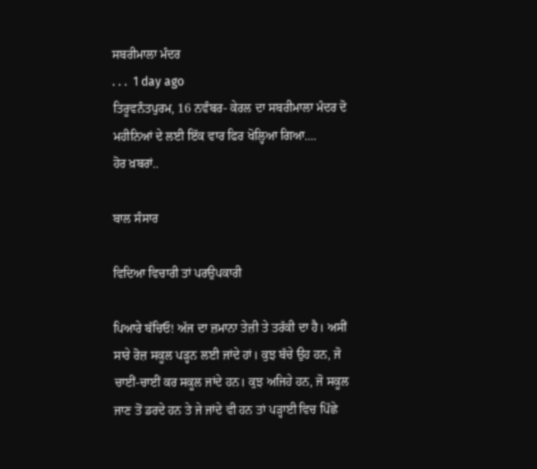ਸਬਰੀਮਾਲਾ ਮੰਦਰ
. . .  1 day ago
ਤਿਰੂਵਨੰਤਪੁਰਮ, 16 ਨਵੰਬਰ- ਕੇਰਲ ਦਾ ਸਬਰੀਮਾਲਾ ਮੰਦਰ ਦੋ ਮਹੀਨਿਆਂ ਦੇ ਲਈ ਇੱਕ ਵਾਰ ਫਿਰ ਖੋਲ੍ਹਿਆ ਗਿਆ....
ਹੋਰ ਖ਼ਬਰਾਂ..

ਬਾਲ ਸੰਸਾਰ

ਵਿਦਿਆ ਵਿਚਾਰੀ ਤਾਂ ਪਰਉਪਕਾਰੀ

ਪਿਆਰੇ ਬੱਚਿਓ! ਅੱਜ ਦਾ ਜ਼ਮਾਨਾ ਤੇਜ਼ੀ ਤੇ ਤਰੱਕੀ ਦਾ ਹੈ। ਅਸੀਂ ਸਾਰੇ ਰੋਜ਼ ਸਕੂਲ ਪੜ੍ਹਨ ਲਈ ਜਾਂਦੇ ਹਾਂ। ਕੁਝ ਬੱਚੇ ਉਹ ਹਨ, ਜੋ ਚਾਈਂ-ਚਾਈਂ ਕਰ ਸਕੂਲ ਜਾਂਦੇ ਹਨ। ਕੁਝ ਅਜਿਹੇ ਹਨ, ਜੋ ਸਕੂਲ ਜਾਣ ਤੋਂ ਡਰਦੇ ਹਨ ਤੇ ਜੇ ਜਾਂਦੇ ਵੀ ਹਨ ਤਾਂ ਪੜ੍ਹਾਈ ਵਿਚ ਪਿੱਛੇ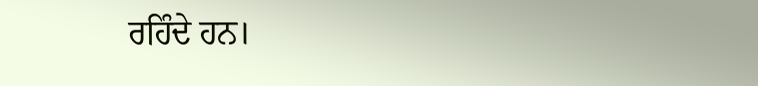ਰਹਿੰਦੇ ਹਨ।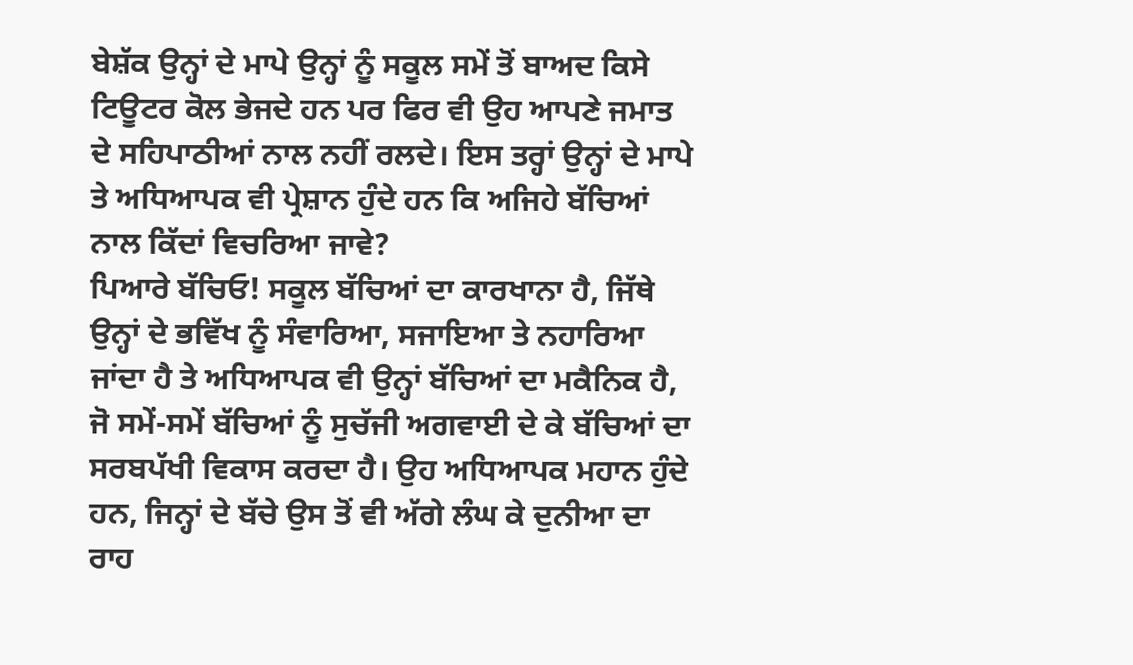ਬੇਸ਼ੱਕ ਉਨ੍ਹਾਂ ਦੇ ਮਾਪੇ ਉਨ੍ਹਾਂ ਨੂੰ ਸਕੂਲ ਸਮੇਂ ਤੋਂ ਬਾਅਦ ਕਿਸੇ ਟਿਊਟਰ ਕੋਲ ਭੇਜਦੇ ਹਨ ਪਰ ਫਿਰ ਵੀ ਉਹ ਆਪਣੇ ਜਮਾਤ ਦੇ ਸਹਿਪਾਠੀਆਂ ਨਾਲ ਨਹੀਂ ਰਲਦੇ। ਇਸ ਤਰ੍ਹਾਂ ਉਨ੍ਹਾਂ ਦੇ ਮਾਪੇ ਤੇ ਅਧਿਆਪਕ ਵੀ ਪ੍ਰੇਸ਼ਾਨ ਹੁੰਦੇ ਹਨ ਕਿ ਅਜਿਹੇ ਬੱਚਿਆਂ ਨਾਲ ਕਿੱਦਾਂ ਵਿਚਰਿਆ ਜਾਵੇ?
ਪਿਆਰੇ ਬੱਚਿਓ! ਸਕੂਲ ਬੱਚਿਆਂ ਦਾ ਕਾਰਖਾਨਾ ਹੈ, ਜਿੱਥੇ ਉਨ੍ਹਾਂ ਦੇ ਭਵਿੱਖ ਨੂੰ ਸੰਵਾਰਿਆ, ਸਜਾਇਆ ਤੇ ਨਹਾਰਿਆ ਜਾਂਦਾ ਹੈ ਤੇ ਅਧਿਆਪਕ ਵੀ ਉਨ੍ਹਾਂ ਬੱਚਿਆਂ ਦਾ ਮਕੈਨਿਕ ਹੈ, ਜੋ ਸਮੇਂ-ਸਮੇਂ ਬੱਚਿਆਂ ਨੂੰ ਸੁਚੱਜੀ ਅਗਵਾਈ ਦੇ ਕੇ ਬੱਚਿਆਂ ਦਾ ਸਰਬਪੱਖੀ ਵਿਕਾਸ ਕਰਦਾ ਹੈ। ਉਹ ਅਧਿਆਪਕ ਮਹਾਨ ਹੁੰਦੇ ਹਨ, ਜਿਨ੍ਹਾਂ ਦੇ ਬੱਚੇ ਉਸ ਤੋਂ ਵੀ ਅੱਗੇ ਲੰਘ ਕੇ ਦੁਨੀਆ ਦਾ ਰਾਹ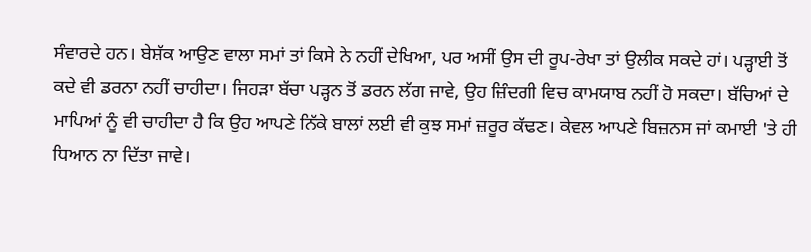ਸੰਵਾਰਦੇ ਹਨ। ਬੇਸ਼ੱਕ ਆਉਣ ਵਾਲਾ ਸਮਾਂ ਤਾਂ ਕਿਸੇ ਨੇ ਨਹੀਂ ਦੇਖਿਆ, ਪਰ ਅਸੀਂ ਉਸ ਦੀ ਰੂਪ-ਰੇਖਾ ਤਾਂ ਉਲੀਕ ਸਕਦੇ ਹਾਂ। ਪੜ੍ਹਾਈ ਤੋਂ ਕਦੇ ਵੀ ਡਰਨਾ ਨਹੀਂ ਚਾਹੀਦਾ। ਜਿਹੜਾ ਬੱਚਾ ਪੜ੍ਹਨ ਤੋਂ ਡਰਨ ਲੱਗ ਜਾਵੇ, ਉਹ ਜ਼ਿੰਦਗੀ ਵਿਚ ਕਾਮਯਾਬ ਨਹੀਂ ਹੋ ਸਕਦਾ। ਬੱਚਿਆਂ ਦੇ ਮਾਪਿਆਂ ਨੂੰ ਵੀ ਚਾਹੀਦਾ ਹੈ ਕਿ ਉਹ ਆਪਣੇ ਨਿੱਕੇ ਬਾਲਾਂ ਲਈ ਵੀ ਕੁਝ ਸਮਾਂ ਜ਼ਰੂਰ ਕੱਢਣ। ਕੇਵਲ ਆਪਣੇ ਬਿਜ਼ਨਸ ਜਾਂ ਕਮਾਈ 'ਤੇ ਹੀ ਧਿਆਨ ਨਾ ਦਿੱਤਾ ਜਾਵੇ।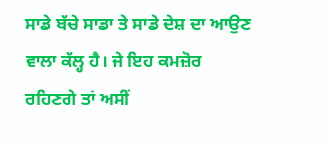ਸਾਡੇ ਬੱਚੇ ਸਾਡਾ ਤੇ ਸਾਡੇ ਦੇਸ਼ ਦਾ ਆਉਣ ਵਾਲਾ ਕੱਲ੍ਹ ਹੈ। ਜੇ ਇਹ ਕਮਜ਼ੋਰ ਰਹਿਣਗੇ ਤਾਂ ਅਸੀਂ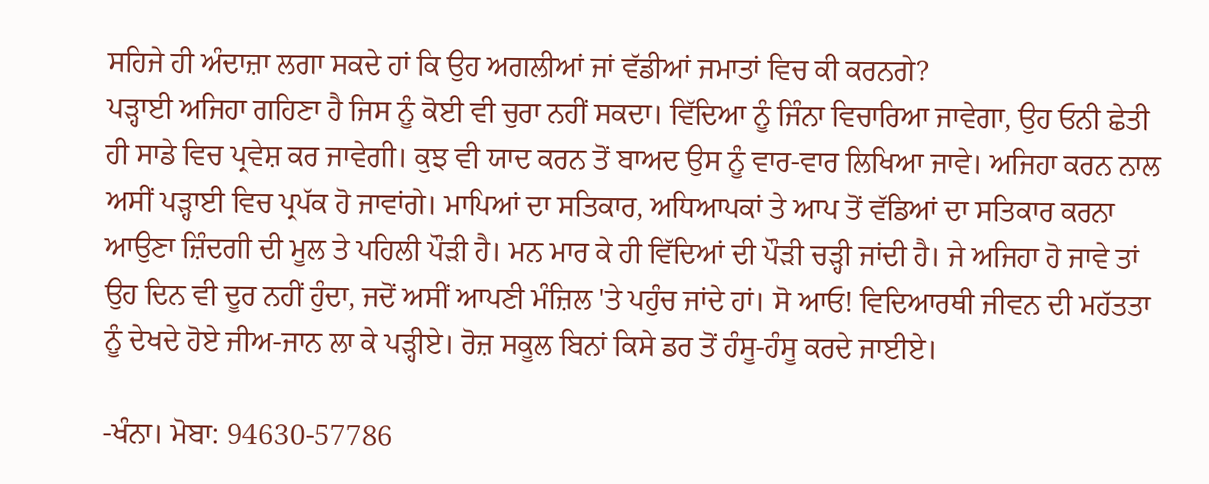ਸਹਿਜੇ ਹੀ ਅੰਦਾਜ਼ਾ ਲਗਾ ਸਕਦੇ ਹਾਂ ਕਿ ਉਹ ਅਗਲੀਆਂ ਜਾਂ ਵੱਡੀਆਂ ਜਮਾਤਾਂ ਵਿਚ ਕੀ ਕਰਨਗੇ?
ਪੜ੍ਹਾਈ ਅਜਿਹਾ ਗਹਿਣਾ ਹੈ ਜਿਸ ਨੂੰ ਕੋਈ ਵੀ ਚੁਰਾ ਨਹੀਂ ਸਕਦਾ। ਵਿੱਦਿਆ ਨੂੰ ਜਿੰਨਾ ਵਿਚਾਰਿਆ ਜਾਵੇਗਾ, ਉਹ ਓਨੀ ਛੇਤੀ ਹੀ ਸਾਡੇ ਵਿਚ ਪ੍ਰਵੇਸ਼ ਕਰ ਜਾਵੇਗੀ। ਕੁਝ ਵੀ ਯਾਦ ਕਰਨ ਤੋਂ ਬਾਅਦ ਉਸ ਨੂੰ ਵਾਰ-ਵਾਰ ਲਿਖਿਆ ਜਾਵੇ। ਅਜਿਹਾ ਕਰਨ ਨਾਲ ਅਸੀਂ ਪੜ੍ਹਾਈ ਵਿਚ ਪ੍ਰਪੱਕ ਹੋ ਜਾਵਾਂਗੇ। ਮਾਪਿਆਂ ਦਾ ਸਤਿਕਾਰ, ਅਧਿਆਪਕਾਂ ਤੇ ਆਪ ਤੋਂ ਵੱਡਿਆਂ ਦਾ ਸਤਿਕਾਰ ਕਰਨਾ ਆਉਣਾ ਜ਼ਿੰਦਗੀ ਦੀ ਮੂਲ ਤੇ ਪਹਿਲੀ ਪੌੜੀ ਹੈ। ਮਨ ਮਾਰ ਕੇ ਹੀ ਵਿੱਦਿਆਂ ਦੀ ਪੌੜੀ ਚੜ੍ਹੀ ਜਾਂਦੀ ਹੈ। ਜੇ ਅਜਿਹਾ ਹੋ ਜਾਵੇ ਤਾਂ ਉਹ ਦਿਨ ਵੀ ਦੂਰ ਨਹੀਂ ਹੁੰਦਾ, ਜਦੋਂ ਅਸੀਂ ਆਪਣੀ ਮੰਜ਼ਿਲ 'ਤੇ ਪਹੁੰਚ ਜਾਂਦੇ ਹਾਂ। ਸੋ ਆਓ! ਵਿਦਿਆਰਥੀ ਜੀਵਨ ਦੀ ਮਹੱਤਤਾ ਨੂੰ ਦੇਖਦੇ ਹੋਏ ਜੀਅ-ਜਾਨ ਲਾ ਕੇ ਪੜ੍ਹੀਏ। ਰੋਜ਼ ਸਕੂਲ ਬਿਨਾਂ ਕਿਸੇ ਡਰ ਤੋਂ ਹੰਸੂ-ਹੰਸੂ ਕਰਦੇ ਜਾਈਏ।

-ਖੰਨਾ। ਮੋਬਾ: 94630-57786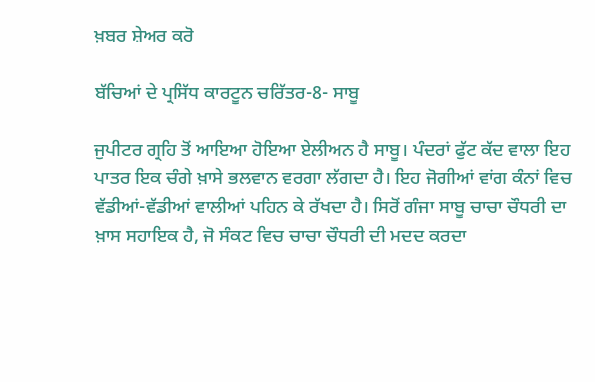ਖ਼ਬਰ ਸ਼ੇਅਰ ਕਰੋ

ਬੱਚਿਆਂ ਦੇ ਪ੍ਰਸਿੱਧ ਕਾਰਟੂਨ ਚਰਿੱਤਰ-8- ਸਾਬੂ

ਜੁਪੀਟਰ ਗ੍ਰਹਿ ਤੋਂ ਆਇਆ ਹੋਇਆ ਏਲੀਅਨ ਹੈ ਸਾਬੂ। ਪੰਦਰਾਂ ਫੁੱਟ ਕੱਦ ਵਾਲਾ ਇਹ ਪਾਤਰ ਇਕ ਚੰਗੇ ਖ਼ਾਸੇ ਭਲਵਾਨ ਵਰਗਾ ਲੱਗਦਾ ਹੈ। ਇਹ ਜੋਗੀਆਂ ਵਾਂਗ ਕੰਨਾਂ ਵਿਚ ਵੱਡੀਆਂ-ਵੱਡੀਆਂ ਵਾਲੀਆਂ ਪਹਿਨ ਕੇ ਰੱਖਦਾ ਹੈ। ਸਿਰੋਂ ਗੰਜਾ ਸਾਬੂ ਚਾਚਾ ਚੌਧਰੀ ਦਾ ਖ਼ਾਸ ਸਹਾਇਕ ਹੈ, ਜੋ ਸੰਕਟ ਵਿਚ ਚਾਚਾ ਚੌਧਰੀ ਦੀ ਮਦਦ ਕਰਦਾ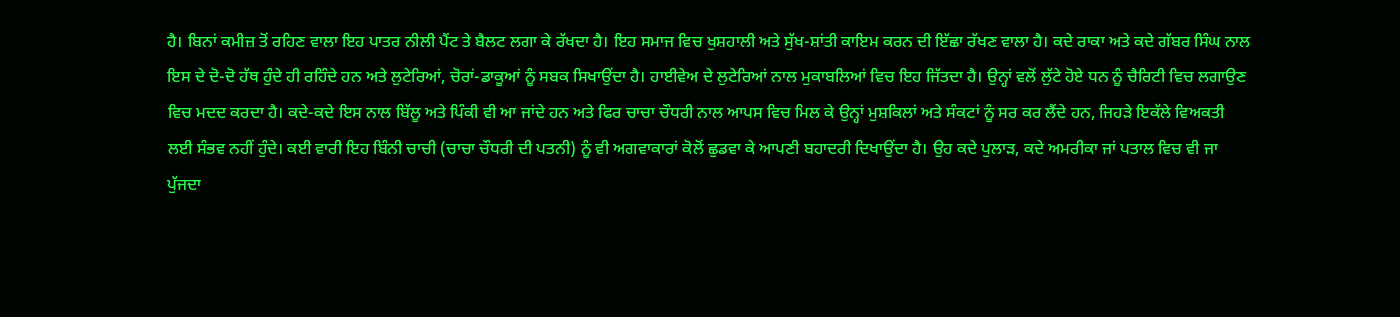ਹੈ। ਬਿਨਾਂ ਕਮੀਜ਼ ਤੋਂ ਰਹਿਣ ਵਾਲਾ ਇਹ ਪਾਤਰ ਨੀਲੀ ਪੈਂਟ ਤੇ ਬੈਲਟ ਲਗਾ ਕੇ ਰੱਖਦਾ ਹੈ। ਇਹ ਸਮਾਜ ਵਿਚ ਖੁਸ਼ਹਾਲੀ ਅਤੇ ਸੁੱਖ-ਸ਼ਾਂਤੀ ਕਾਇਮ ਕਰਨ ਦੀ ਇੱਛਾ ਰੱਖਣ ਵਾਲਾ ਹੈ। ਕਦੇ ਰਾਕਾ ਅਤੇ ਕਦੇ ਗੱਬਰ ਸਿੰਘ ਨਾਲ ਇਸ ਦੇ ਦੋ-ਦੋ ਹੱਥ ਹੁੰਦੇ ਹੀ ਰਹਿੰਦੇ ਹਨ ਅਤੇ ਲੁਟੇਰਿਆਂ, ਚੋਰਾਂ-ਡਾਕੂਆਂ ਨੂੰ ਸਬਕ ਸਿਖਾਉਂਦਾ ਹੈ। ਹਾਈਵੇਅ ਦੇ ਲੁਟੇਰਿਆਂ ਨਾਲ ਮੁਕਾਬਲਿਆਂ ਵਿਚ ਇਹ ਜਿੱਤਦਾ ਹੈ। ਉਨ੍ਹਾਂ ਵਲੋਂ ਲੁੱਟੇ ਹੋਏ ਧਨ ਨੂੰ ਚੈਰਿਟੀ ਵਿਚ ਲਗਾਉਣ ਵਿਚ ਮਦਦ ਕਰਦਾ ਹੈ। ਕਦੇ-ਕਦੇ ਇਸ ਨਾਲ ਬਿੱਲੂ ਅਤੇ ਪਿੰਕੀ ਵੀ ਆ ਜਾਂਦੇ ਹਨ ਅਤੇ ਫਿਰ ਚਾਚਾ ਚੌਧਰੀ ਨਾਲ ਆਪਸ ਵਿਚ ਮਿਲ ਕੇ ਉਨ੍ਹਾਂ ਮੁਸ਼ਕਿਲਾਂ ਅਤੇ ਸੰਕਟਾਂ ਨੂੰ ਸਰ ਕਰ ਲੈਂਦੇ ਹਨ, ਜਿਹੜੇ ਇਕੱਲੇ ਵਿਅਕਤੀ ਲਈ ਸੰਭਵ ਨਹੀਂ ਹੁੰਦੇ। ਕਈ ਵਾਰੀ ਇਹ ਬਿੰਨੀ ਚਾਚੀ (ਚਾਚਾ ਚੌਧਰੀ ਦੀ ਪਤਨੀ) ਨੂੰ ਵੀ ਅਗਵਾਕਾਰਾਂ ਕੋਲੋਂ ਛੁਡਵਾ ਕੇ ਆਪਣੀ ਬਹਾਦਰੀ ਦਿਖਾਉਂਦਾ ਹੈ। ਉਹ ਕਦੇ ਪੁਲਾੜ, ਕਦੇ ਅਮਰੀਕਾ ਜਾਂ ਪਤਾਲ ਵਿਚ ਵੀ ਜਾ ਪੁੱਜਦਾ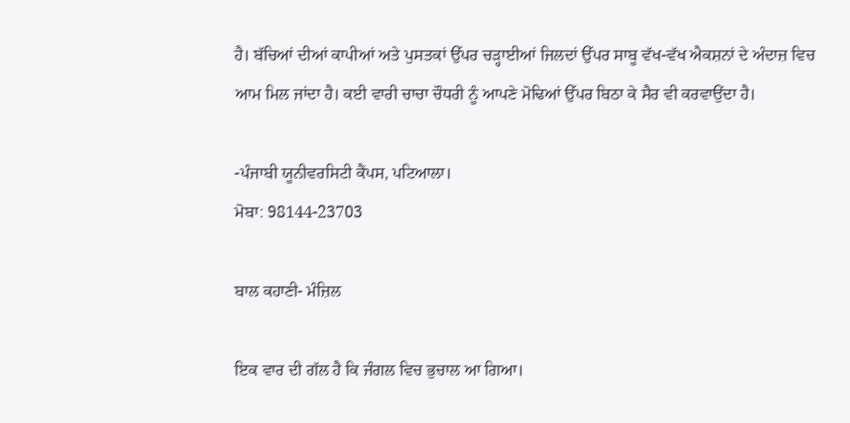ਹੈ। ਬੱਚਿਆਂ ਦੀਆਂ ਕਾਪੀਆਂ ਅਤੇ ਪੁਸਤਕਾਂ ਉੱਪਰ ਚੜ੍ਹਾਈਆਂ ਜਿਲਦਾਂ ਉੱਪਰ ਸਾਬੂ ਵੱਖ-ਵੱਖ ਐਕਸ਼ਨਾਂ ਦੇ ਅੰਦਾਜ਼ ਵਿਚ ਆਮ ਮਿਲ ਜਾਂਦਾ ਹੈ। ਕਈ ਵਾਰੀ ਚਾਚਾ ਚੌਧਰੀ ਨੂੰ ਆਪਣੇ ਮੋਢਿਆਂ ਉੱਪਰ ਬਿਠਾ ਕੇ ਸੈਰ ਵੀ ਕਰਵਾਉਂਦਾ ਹੈ।

-ਪੰਜਾਬੀ ਯੂਨੀਵਰਸਿਟੀ ਕੈਂਪਸ, ਪਟਿਆਲਾ।
ਮੋਬਾ: 98144-23703

ਬਾਲ ਕਹਾਣੀ- ਮੰਜ਼ਿਲ

ਇਕ ਵਾਰ ਦੀ ਗੱਲ ਹੈ ਕਿ ਜੰਗਲ ਵਿਚ ਭੁਚਾਲ ਆ ਗਿਆ।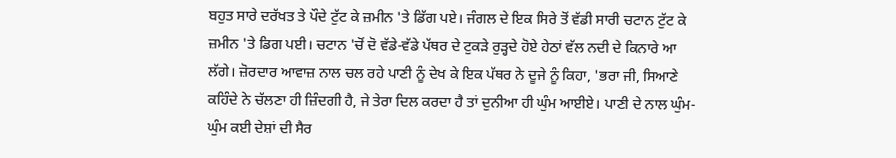ਬਹੁਤ ਸਾਰੇ ਦਰੱਖਤ ਤੇ ਪੌਦੇ ਟੁੱਟ ਕੇ ਜ਼ਮੀਨ 'ਤੇ ਡਿੱਗ ਪਏ। ਜੰਗਲ ਦੇ ਇਕ ਸਿਰੇ ਤੋਂ ਵੱਡੀ ਸਾਰੀ ਚਟਾਨ ਟੁੱਟ ਕੇ ਜ਼ਮੀਨ 'ਤੇ ਡਿਗ ਪਈ। ਚਟਾਨ 'ਚੋਂ ਦੋ ਵੱਡੇ-ਵੱਡੇ ਪੱਥਰ ਦੇ ਟੁਕੜੇ ਰੁੜ੍ਹਦੇ ਹੋਏ ਹੇਠਾਂ ਵੱਲ ਨਦੀ ਦੇ ਕਿਨਾਰੇ ਆ ਲੱਗੇ। ਜ਼ੋਰਦਾਰ ਆਵਾਜ਼ ਨਾਲ ਚਲ ਰਹੇ ਪਾਣੀ ਨੂੰ ਦੇਖ ਕੇ ਇਕ ਪੱਥਰ ਨੇ ਦੂਜੇ ਨੂੰ ਕਿਹਾ, 'ਭਰਾ ਜੀ, ਸਿਆਣੇ ਕਹਿੰਦੇ ਨੇ ਚੱਲਣਾ ਹੀ ਜ਼ਿੰਦਗੀ ਹੈ, ਜੇ ਤੇਰਾ ਦਿਲ ਕਰਦਾ ਹੈ ਤਾਂ ਦੁਨੀਆ ਹੀ ਘੁੰਮ ਆਈਏ। ਪਾਣੀ ਦੇ ਨਾਲ ਘੁੰਮ-ਘੁੰਮ ਕਈ ਦੇਸ਼ਾਂ ਦੀ ਸੈਰ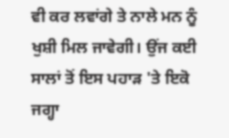ਵੀ ਕਰ ਲਵਾਂਗੇ ਤੇ ਨਾਲੇ ਮਨ ਨੂੰ ਖੁਸ਼ੀ ਮਿਲ ਜਾਵੇਗੀ। ਉਂਜ ਕਈ ਸਾਲਾਂ ਤੋਂ ਇਸ ਪਹਾੜ 'ਤੇ ਇਕੋ ਜਗ੍ਹਾ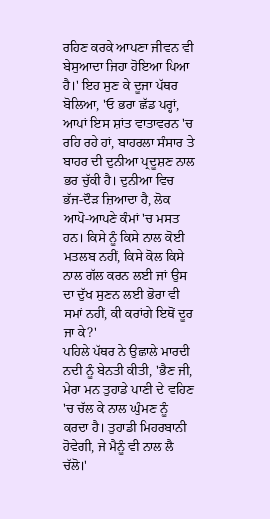ਰਹਿਣ ਕਰਕੇ ਆਪਣਾ ਜੀਵਨ ਵੀ ਬੇਸੁਆਦਾ ਜਿਹਾ ਹੋਇਆ ਪਿਆ ਹੈ।' ਇਹ ਸੁਣ ਕੇ ਦੂਜਾ ਪੱਥਰ ਬੋਲਿਆ, 'ਓ ਭਰਾ ਛੱਡ ਪਰ੍ਹਾਂ, ਆਪਾਂ ਇਸ ਸ਼ਾਂਤ ਵਾਤਾਵਰਨ 'ਚ ਰਹਿ ਰਹੇ ਹਾਂ, ਬਾਹਰਲਾ ਸੰਸਾਰ ਤੇ ਬਾਹਰ ਦੀ ਦੁਨੀਆ ਪ੍ਰਦੂਸ਼ਣ ਨਾਲ ਭਰ ਚੁੱਕੀ ਹੈ। ਦੁਨੀਆ ਵਿਚ ਭੱਜ-ਦੌੜ ਜ਼ਿਆਦਾ ਹੈ, ਲੋਕ ਆਪੋ-ਆਪਣੇ ਕੰਮਾਂ 'ਚ ਮਸਤ ਹਨ। ਕਿਸੇ ਨੂੰ ਕਿਸੇ ਨਾਲ ਕੋਈ ਮਤਲਬ ਨਹੀਂ, ਕਿਸੇ ਕੋਲ ਕਿਸੇ ਨਾਲ ਗੱਲ ਕਰਨ ਲਈ ਜਾਂ ਉਸ ਦਾ ਦੁੱਖ ਸੁਣਨ ਲਈ ਭੋਰਾ ਵੀ ਸਮਾਂ ਨਹੀਂ, ਕੀ ਕਰਾਂਗੇ ਇਥੋਂ ਦੂਰ ਜਾ ਕੇ?'
ਪਹਿਲੇ ਪੱਥਰ ਨੇ ਉਛਾਲੇ ਮਾਰਦੀ ਨਦੀ ਨੂੰ ਬੇਨਤੀ ਕੀਤੀ, 'ਭੈਣ ਜੀ, ਮੇਰਾ ਮਨ ਤੁਹਾਡੇ ਪਾਣੀ ਦੇ ਵਹਿਣ 'ਚ ਚੱਲ ਕੇ ਨਾਲ ਘੁੰਮਣ ਨੂੰ ਕਰਦਾ ਹੈ। ਤੁਹਾਡੀ ਮਿਹਰਬਾਨੀ ਹੋਵੇਗੀ, ਜੇ ਮੈਨੂੰ ਵੀ ਨਾਲ ਲੈ ਚੱਲੋ।'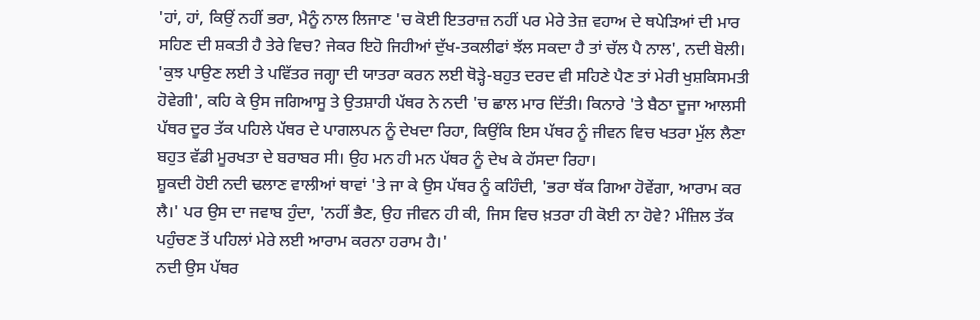'ਹਾਂ, ਹਾਂ, ਕਿਉਂ ਨਹੀਂ ਭਰਾ, ਮੈਨੂੰ ਨਾਲ ਲਿਜਾਣ 'ਚ ਕੋਈ ਇਤਰਾਜ਼ ਨਹੀਂ ਪਰ ਮੇਰੇ ਤੇਜ਼ ਵਹਾਅ ਦੇ ਥਪੇੜਿਆਂ ਦੀ ਮਾਰ ਸਹਿਣ ਦੀ ਸ਼ਕਤੀ ਹੈ ਤੇਰੇ ਵਿਚ? ਜੇਕਰ ਇਹੋ ਜਿਹੀਆਂ ਦੁੱਖ-ਤਕਲੀਫਾਂ ਝੱਲ ਸਕਦਾ ਹੈ ਤਾਂ ਚੱਲ ਪੈ ਨਾਲ', ਨਦੀ ਬੋਲੀ।
'ਕੁਝ ਪਾਉਣ ਲਈ ਤੇ ਪਵਿੱਤਰ ਜਗ੍ਹਾ ਦੀ ਯਾਤਰਾ ਕਰਨ ਲਈ ਥੋੜ੍ਹੇ-ਬਹੁਤ ਦਰਦ ਵੀ ਸਹਿਣੇ ਪੈਣ ਤਾਂ ਮੇਰੀ ਖੁਸ਼ਕਿਸਮਤੀ ਹੋਵੇਗੀ', ਕਹਿ ਕੇ ਉਸ ਜਗਿਆਸੂ ਤੇ ਉਤਸ਼ਾਹੀ ਪੱਥਰ ਨੇ ਨਦੀ 'ਚ ਛਾਲ ਮਾਰ ਦਿੱਤੀ। ਕਿਨਾਰੇ 'ਤੇ ਬੈਠਾ ਦੂਜਾ ਆਲਸੀ ਪੱਥਰ ਦੂਰ ਤੱਕ ਪਹਿਲੇ ਪੱਥਰ ਦੇ ਪਾਗਲਪਨ ਨੂੰ ਦੇਖਦਾ ਰਿਹਾ, ਕਿਉਂਕਿ ਇਸ ਪੱਥਰ ਨੂੰ ਜੀਵਨ ਵਿਚ ਖਤਰਾ ਮੁੱਲ ਲੈਣਾ ਬਹੁਤ ਵੱਡੀ ਮੂਰਖਤਾ ਦੇ ਬਰਾਬਰ ਸੀ। ਉਹ ਮਨ ਹੀ ਮਨ ਪੱਥਰ ਨੂੰ ਦੇਖ ਕੇ ਹੱਸਦਾ ਰਿਹਾ।
ਸ਼ੂਕਦੀ ਹੋਈ ਨਦੀ ਢਲਾਣ ਵਾਲੀਆਂ ਥਾਵਾਂ 'ਤੇ ਜਾ ਕੇ ਉਸ ਪੱਥਰ ਨੂੰ ਕਹਿੰਦੀ, 'ਭਰਾ ਥੱਕ ਗਿਆ ਹੋਵੇਂਗਾ, ਆਰਾਮ ਕਰ ਲੈ।' ਪਰ ਉਸ ਦਾ ਜਵਾਬ ਹੁੰਦਾ, 'ਨਹੀਂ ਭੈਣ, ਉਹ ਜੀਵਨ ਹੀ ਕੀ, ਜਿਸ ਵਿਚ ਖ਼ਤਰਾ ਹੀ ਕੋਈ ਨਾ ਹੋਵੇ? ਮੰਜ਼ਿਲ ਤੱਕ ਪਹੁੰਚਣ ਤੋਂ ਪਹਿਲਾਂ ਮੇਰੇ ਲਈ ਆਰਾਮ ਕਰਨਾ ਹਰਾਮ ਹੈ।'
ਨਦੀ ਉਸ ਪੱਥਰ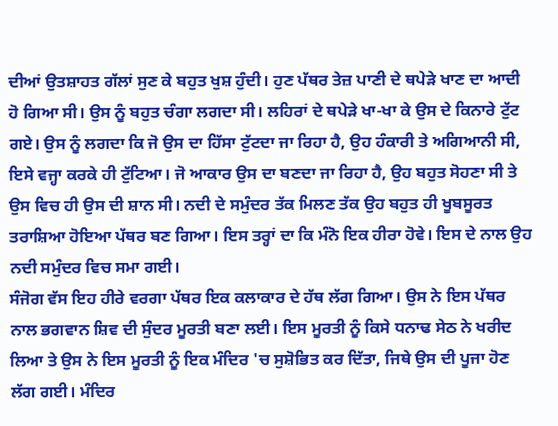ਦੀਆਂ ਉਤਸ਼ਾਹਤ ਗੱਲਾਂ ਸੁਣ ਕੇ ਬਹੁਤ ਖੁਸ਼ ਹੁੰਦੀ। ਹੁਣ ਪੱਥਰ ਤੇਜ਼ ਪਾਣੀ ਦੇ ਥਪੇੜੇ ਖਾਣ ਦਾ ਆਦੀ ਹੋ ਗਿਆ ਸੀ। ਉਸ ਨੂੰ ਬਹੁਤ ਚੰਗਾ ਲਗਦਾ ਸੀ। ਲਹਿਰਾਂ ਦੇ ਥਪੇੜੇ ਖਾ-ਖਾ ਕੇ ਉਸ ਦੇ ਕਿਨਾਰੇ ਟੁੱਟ ਗਏ। ਉਸ ਨੂੰ ਲਗਦਾ ਕਿ ਜੋ ਉਸ ਦਾ ਹਿੱਸਾ ਟੁੱਟਦਾ ਜਾ ਰਿਹਾ ਹੈ, ਉਹ ਹੰਕਾਰੀ ਤੇ ਅਗਿਆਨੀ ਸੀ, ਇਸੇ ਵਜ੍ਹਾ ਕਰਕੇ ਹੀ ਟੁੱਟਿਆ। ਜੋ ਆਕਾਰ ਉਸ ਦਾ ਬਣਦਾ ਜਾ ਰਿਹਾ ਹੈ, ਉਹ ਬਹੁਤ ਸੋਹਣਾ ਸੀ ਤੇ ਉਸ ਵਿਚ ਹੀ ਉਸ ਦੀ ਸ਼ਾਨ ਸੀ। ਨਦੀ ਦੇ ਸਮੁੰਦਰ ਤੱਕ ਮਿਲਣ ਤੱਕ ਉਹ ਬਹੁਤ ਹੀ ਖੂਬਸੂਰਤ ਤਰਾਸ਼ਿਆ ਹੋਇਆ ਪੱਥਰ ਬਣ ਗਿਆ। ਇਸ ਤਰ੍ਹਾਂ ਦਾ ਕਿ ਮੰਨੋ ਇਕ ਹੀਰਾ ਹੋਵੇ। ਇਸ ਦੇ ਨਾਲ ਉਹ ਨਦੀ ਸਮੁੰਦਰ ਵਿਚ ਸਮਾ ਗਈ।
ਸੰਜੋਗ ਵੱਸ ਇਹ ਹੀਰੇ ਵਰਗਾ ਪੱਥਰ ਇਕ ਕਲਾਕਾਰ ਦੇ ਹੱਥ ਲੱਗ ਗਿਆ। ਉਸ ਨੇ ਇਸ ਪੱਥਰ ਨਾਲ ਭਗਵਾਨ ਸ਼ਿਵ ਦੀ ਸੁੰਦਰ ਮੂਰਤੀ ਬਣਾ ਲਈ। ਇਸ ਮੂਰਤੀ ਨੂੰ ਕਿਸੇ ਧਨਾਢ ਸੇਠ ਨੇ ਖਰੀਦ ਲਿਆ ਤੇ ਉਸ ਨੇ ਇਸ ਮੂਰਤੀ ਨੂੰ ਇਕ ਮੰਦਿਰ 'ਚ ਸੁਸ਼ੋਭਿਤ ਕਰ ਦਿੱਤਾ, ਜਿਥੇ ਉਸ ਦੀ ਪੂਜਾ ਹੋਣ ਲੱਗ ਗਈ। ਮੰਦਿਰ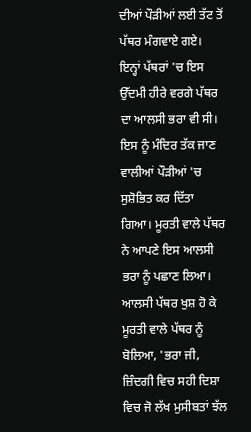ਦੀਆਂ ਪੌੜੀਆਂ ਲਈ ਤੱਟ ਤੋਂ ਪੱਥਰ ਮੰਗਵਾਏ ਗਏ। ਇਨ੍ਹਾਂ ਪੱਥਰਾਂ 'ਚ ਇਸ ਉੱਦਮੀ ਹੀਰੇ ਵਰਗੇ ਪੱਥਰ ਦਾ ਆਲਸੀ ਭਰਾ ਵੀ ਸੀ। ਇਸ ਨੂੰ ਮੰਦਿਰ ਤੱਕ ਜਾਣ ਵਾਲੀਆਂ ਪੌੜੀਆਂ 'ਚ ਸੁਸ਼ੋਭਿਤ ਕਰ ਦਿੱਤਾ ਗਿਆ। ਮੂਰਤੀ ਵਾਲੇ ਪੱਥਰ ਨੇ ਆਪਣੇ ਇਸ ਆਲਸੀ ਭਰਾ ਨੂੰ ਪਛਾਣ ਲਿਆ। ਆਲਸੀ ਪੱਥਰ ਖੁਸ਼ ਹੋ ਕੇ ਮੂਰਤੀ ਵਾਲੇ ਪੱਥਰ ਨੂੰ ਬੋਲਿਆ, 'ਭਰਾ ਜੀ, ਜ਼ਿੰਦਗੀ ਵਿਚ ਸਹੀ ਦਿਸ਼ਾ ਵਿਚ ਜੋ ਲੱਖ ਮੁਸੀਬਤਾਂ ਝੱਲ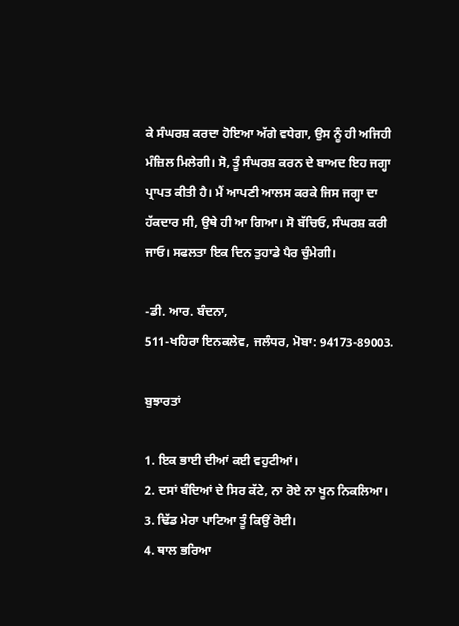ਕੇ ਸੰਘਰਸ਼ ਕਰਦਾ ਹੋਇਆ ਅੱਗੇ ਵਧੇਗਾ, ਉਸ ਨੂੰ ਹੀ ਅਜਿਹੀ ਮੰਜ਼ਿਲ ਮਿਲੇਗੀ। ਸੋ, ਤੂੰ ਸੰਘਰਸ਼ ਕਰਨ ਦੇ ਬਾਅਦ ਇਹ ਜਗ੍ਹਾ ਪ੍ਰਾਪਤ ਕੀਤੀ ਹੈ। ਮੈਂ ਆਪਣੀ ਆਲਸ ਕਰਕੇ ਜਿਸ ਜਗ੍ਹਾ ਦਾ ਹੱਕਦਾਰ ਸੀ, ਉਥੇ ਹੀ ਆ ਗਿਆ। ਸੋ ਬੱਚਿਓ, ਸੰਘਰਸ਼ ਕਰੀ ਜਾਓ। ਸਫਲਤਾ ਇਕ ਦਿਨ ਤੁਹਾਡੇ ਪੈਰ ਚੁੰਮੇਗੀ।

-ਡੀ. ਆਰ. ਬੰਦਨਾ,
511-ਖਹਿਰਾ ਇਨਕਲੇਵ, ਜਲੰਧਰ, ਮੋਬਾ: 94173-89003.

ਬੁਝਾਰਤਾਂ

1. ਇਕ ਭਾਈ ਦੀਆਂ ਕਈ ਵਹੁਟੀਆਂ।
2. ਦਸਾਂ ਬੰਦਿਆਂ ਦੇ ਸਿਰ ਕੱਟੇ, ਨਾ ਰੋਏ ਨਾ ਖੂਨ ਨਿਕਲਿਆ।
3. ਢਿੱਡ ਮੇਰਾ ਪਾਟਿਆ ਤੂੰ ਕਿਉਂ ਰੋਈ।
4. ਥਾਲ ਭਰਿਆ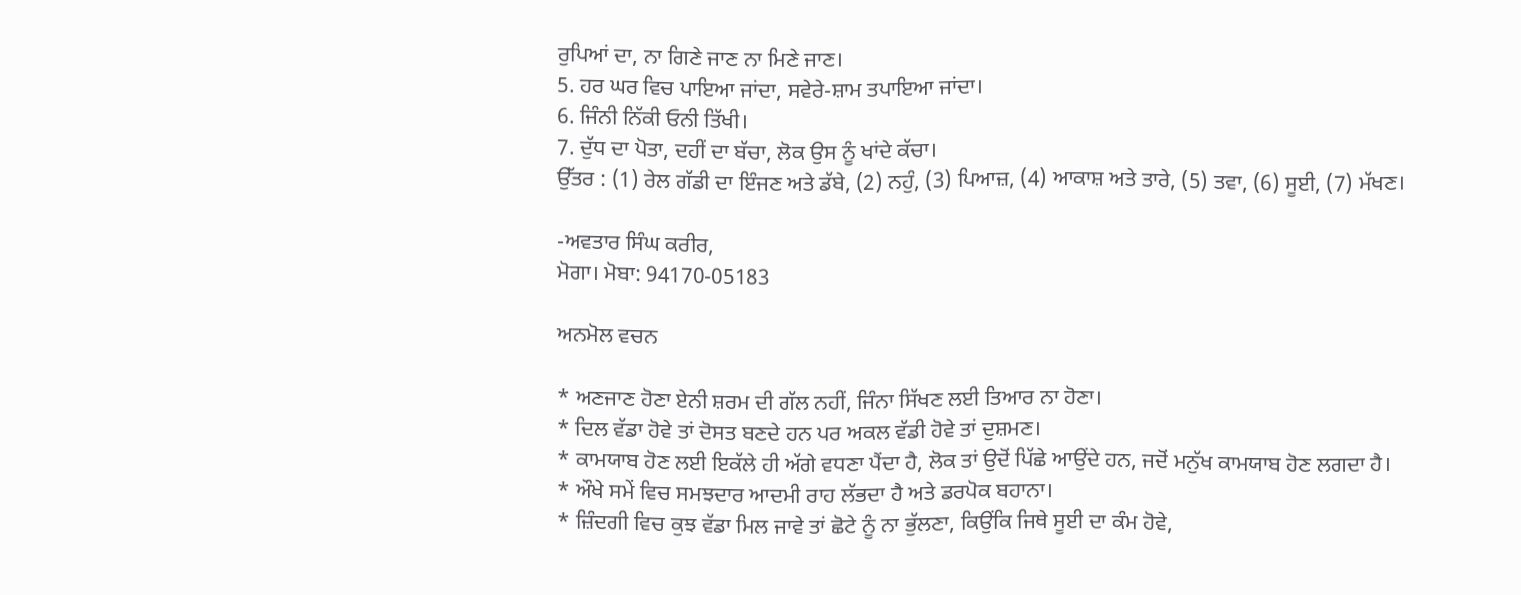ਰੁਪਿਆਂ ਦਾ, ਨਾ ਗਿਣੇ ਜਾਣ ਨਾ ਮਿਣੇ ਜਾਣ।
5. ਹਰ ਘਰ ਵਿਚ ਪਾਇਆ ਜਾਂਦਾ, ਸਵੇਰੇ-ਸ਼ਾਮ ਤਪਾਇਆ ਜਾਂਦਾ।
6. ਜਿੰਨੀ ਨਿੱਕੀ ਓਨੀ ਤਿੱਖੀ।
7. ਦੁੱਧ ਦਾ ਪੋਤਾ, ਦਹੀਂ ਦਾ ਬੱਚਾ, ਲੋਕ ਉਸ ਨੂੰ ਖਾਂਦੇ ਕੱਚਾ।
ਉੱਤਰ : (1) ਰੇਲ ਗੱਡੀ ਦਾ ਇੰਜਣ ਅਤੇ ਡੱਬੇ, (2) ਨਹੁੰ, (3) ਪਿਆਜ਼, (4) ਆਕਾਸ਼ ਅਤੇ ਤਾਰੇ, (5) ਤਵਾ, (6) ਸੂਈ, (7) ਮੱਖਣ।

-ਅਵਤਾਰ ਸਿੰਘ ਕਰੀਰ,
ਮੋਗਾ। ਮੋਬਾ: 94170-05183

ਅਨਮੋਲ ਵਚਨ

* ਅਣਜਾਣ ਹੋਣਾ ਏਨੀ ਸ਼ਰਮ ਦੀ ਗੱਲ ਨਹੀਂ, ਜਿੰਨਾ ਸਿੱਖਣ ਲਈ ਤਿਆਰ ਨਾ ਹੋਣਾ।
* ਦਿਲ ਵੱਡਾ ਹੋਵੇ ਤਾਂ ਦੋਸਤ ਬਣਦੇ ਹਨ ਪਰ ਅਕਲ ਵੱਡੀ ਹੋਵੇ ਤਾਂ ਦੁਸ਼ਮਣ।
* ਕਾਮਯਾਬ ਹੋਣ ਲਈ ਇਕੱਲੇ ਹੀ ਅੱਗੇ ਵਧਣਾ ਪੈਂਦਾ ਹੈ, ਲੋਕ ਤਾਂ ਉਦੋਂ ਪਿੱਛੇ ਆਉਂਦੇ ਹਨ, ਜਦੋਂ ਮਨੁੱਖ ਕਾਮਯਾਬ ਹੋਣ ਲਗਦਾ ਹੈ।
* ਔਖੇ ਸਮੇਂ ਵਿਚ ਸਮਝਦਾਰ ਆਦਮੀ ਰਾਹ ਲੱਭਦਾ ਹੈ ਅਤੇ ਡਰਪੋਕ ਬਹਾਨਾ।
* ਜ਼ਿੰਦਗੀ ਵਿਚ ਕੁਝ ਵੱਡਾ ਮਿਲ ਜਾਵੇ ਤਾਂ ਛੋਟੇ ਨੂੰ ਨਾ ਭੁੱਲਣਾ, ਕਿਉਂਕਿ ਜਿਥੇ ਸੂਈ ਦਾ ਕੰਮ ਹੋਵੇ,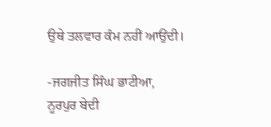ਉਥੇ ਤਲਵਾਰ ਕੰਮ ਨਹੀਂ ਆਉਂਦੀ।

-ਜਗਜੀਤ ਸਿੰਘ ਭਾਟੀਆ,
ਨੂਰਪੁਰ ਬੇਦੀ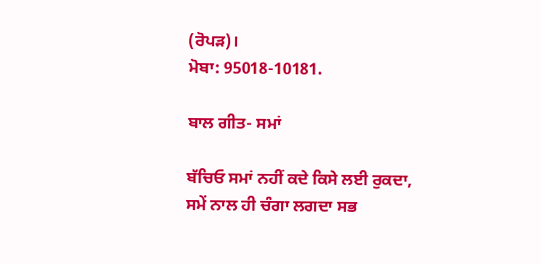(ਰੋਪੜ)।
ਮੋਬਾ: 95018-10181.

ਬਾਲ ਗੀਤ- ਸਮਾਂ

ਬੱਚਿਓ ਸਮਾਂ ਨਹੀਂ ਕਦੇ ਕਿਸੇ ਲਈ ਰੁਕਦਾ,
ਸਮੇਂ ਨਾਲ ਹੀ ਚੰਗਾ ਲਗਦਾ ਸਭ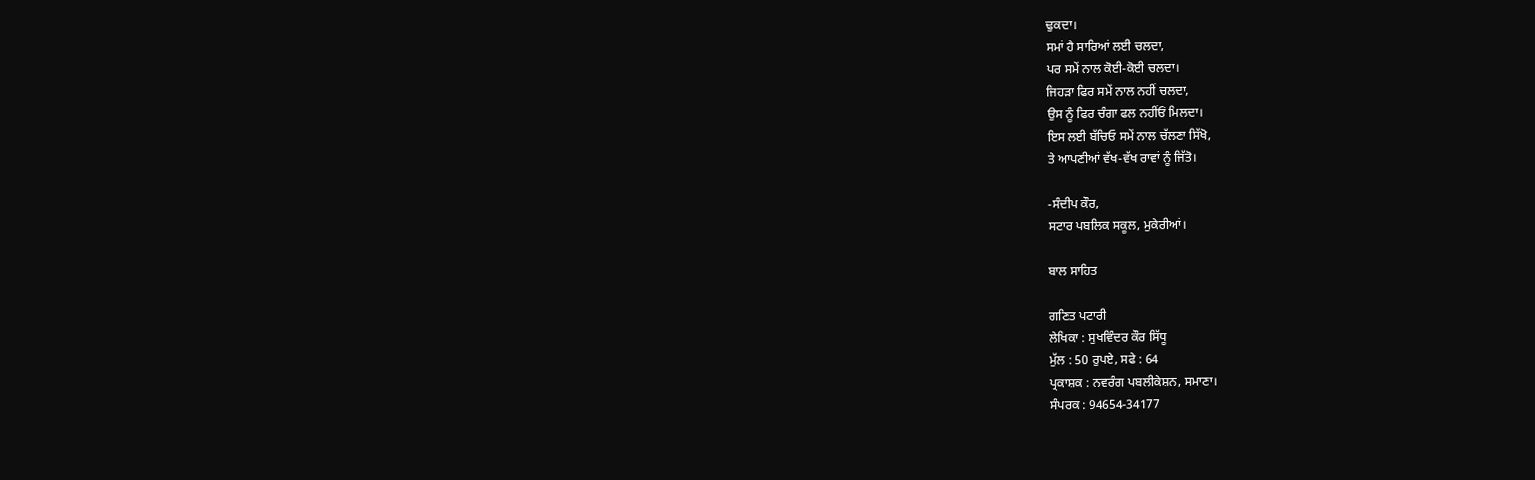ਢੁਕਦਾ।
ਸਮਾਂ ਹੈ ਸਾਰਿਆਂ ਲਈ ਚਲਦਾ,
ਪਰ ਸਮੇਂ ਨਾਲ ਕੋਈ-ਕੋਈ ਚਲਦਾ।
ਜਿਹੜਾ ਫਿਰ ਸਮੇਂ ਨਾਲ ਨਹੀਂ ਚਲਦਾ,
ਉਸ ਨੂੰ ਫਿਰ ਚੰਗਾ ਫਲ ਨਹੀਂਓਂ ਮਿਲਦਾ।
ਇਸ ਲਈ ਬੱਚਿਓ ਸਮੇਂ ਨਾਲ ਚੱਲਣਾ ਸਿੱਖੋ,
ਤੇ ਆਪਣੀਆਂ ਵੱਖ-ਵੱਖ ਰਾਵਾਂ ਨੂੰ ਜਿੱਤੋ।

-ਸੰਦੀਪ ਕੌਰ,
ਸਟਾਰ ਪਬਲਿਕ ਸਕੂਲ, ਮੁਕੇਰੀਆਂ।

ਬਾਲ ਸਾਹਿਤ

ਗਣਿਤ ਪਟਾਰੀ
ਲੇਖਿਕਾ : ਸੁਖਵਿੰਦਰ ਕੌਰ ਸਿੱਧੂ
ਮੁੱਲ : 50 ਰੁਪਏ, ਸਫੇ : 64
ਪ੍ਰਕਾਸ਼ਕ : ਨਵਰੰਗ ਪਬਲੀਕੇਸ਼ਨ, ਸਮਾਣਾ।
ਸੰਪਰਕ : 94654-34177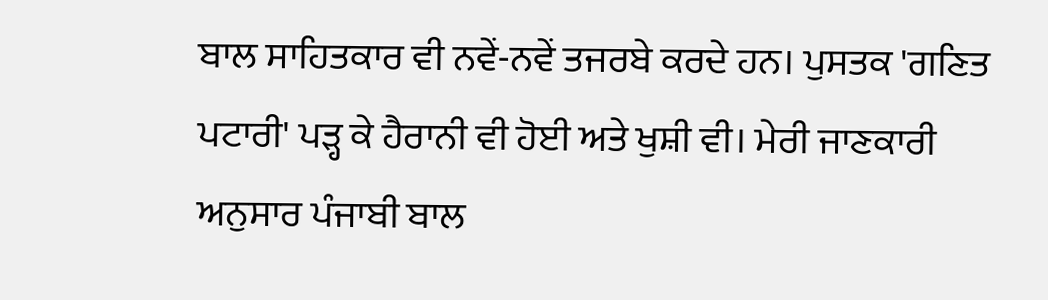ਬਾਲ ਸਾਹਿਤਕਾਰ ਵੀ ਨਵੇਂ-ਨਵੇਂ ਤਜਰਬੇ ਕਰਦੇ ਹਨ। ਪੁਸਤਕ 'ਗਣਿਤ ਪਟਾਰੀ' ਪੜ੍ਹ ਕੇ ਹੈਰਾਨੀ ਵੀ ਹੋਈ ਅਤੇ ਖੁਸ਼ੀ ਵੀ। ਮੇਰੀ ਜਾਣਕਾਰੀ ਅਨੁਸਾਰ ਪੰਜਾਬੀ ਬਾਲ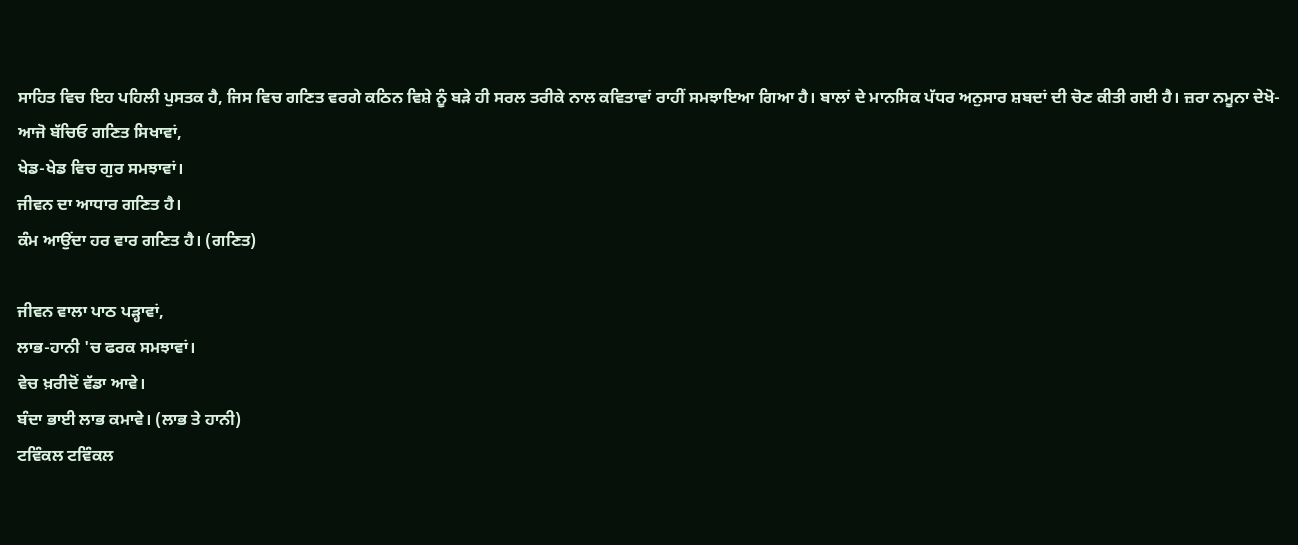ਸਾਹਿਤ ਵਿਚ ਇਹ ਪਹਿਲੀ ਪੁਸਤਕ ਹੈ, ਜਿਸ ਵਿਚ ਗਣਿਤ ਵਰਗੇ ਕਠਿਨ ਵਿਸ਼ੇ ਨੂੰ ਬੜੇ ਹੀ ਸਰਲ ਤਰੀਕੇ ਨਾਲ ਕਵਿਤਾਵਾਂ ਰਾਹੀਂ ਸਮਝਾਇਆ ਗਿਆ ਹੈ। ਬਾਲਾਂ ਦੇ ਮਾਨਸਿਕ ਪੱਧਰ ਅਨੁਸਾਰ ਸ਼ਬਦਾਂ ਦੀ ਚੋਣ ਕੀਤੀ ਗਈ ਹੈ। ਜ਼ਰਾ ਨਮੂਨਾ ਦੇਖੋ-
ਆਜੋ ਬੱਚਿਓ ਗਣਿਤ ਸਿਖਾਵਾਂ,
ਖੇਡ-ਖੇਡ ਵਿਚ ਗੁਰ ਸਮਝਾਵਾਂ।
ਜੀਵਨ ਦਾ ਆਧਾਰ ਗਣਿਤ ਹੈ।
ਕੰਮ ਆਉਂਦਾ ਹਰ ਵਾਰ ਗਣਿਤ ਹੈ। (ਗਣਿਤ)

ਜੀਵਨ ਵਾਲਾ ਪਾਠ ਪੜ੍ਹਾਵਾਂ,
ਲਾਭ-ਹਾਨੀ 'ਚ ਫਰਕ ਸਮਝਾਵਾਂ।
ਵੇਚ ਖ਼ਰੀਦੋਂ ਵੱਡਾ ਆਵੇ।
ਬੰਦਾ ਭਾਈ ਲਾਭ ਕਮਾਵੇ। (ਲਾਭ ਤੇ ਹਾਨੀ)
ਟਵਿੰਕਲ ਟਵਿੰਕਲ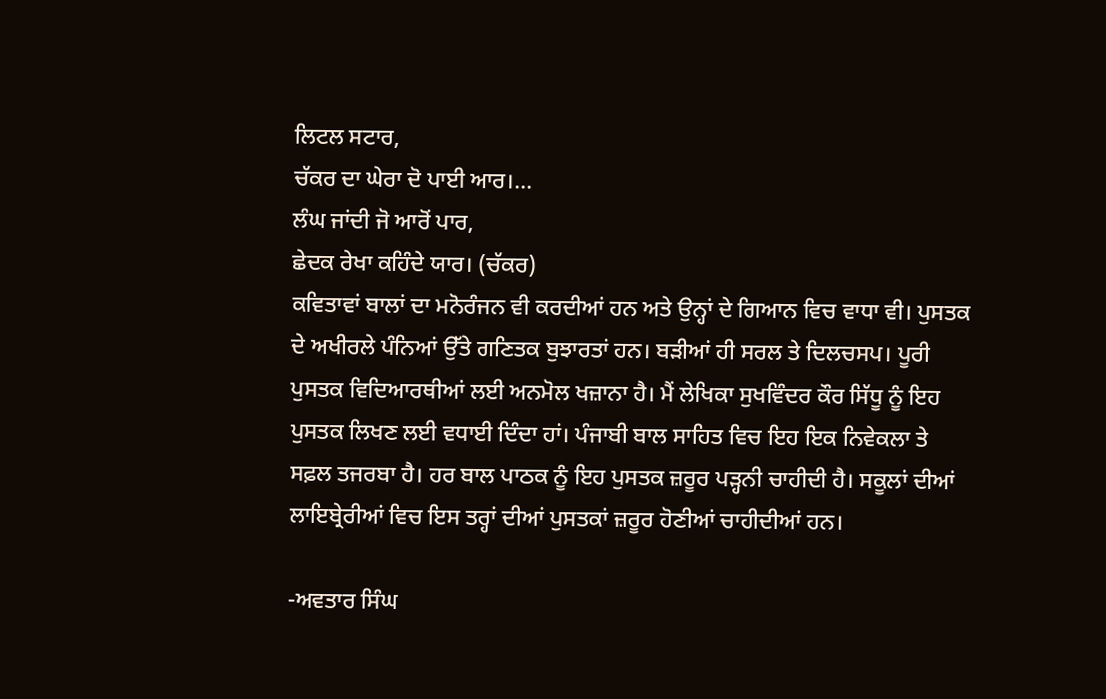ਲਿਟਲ ਸਟਾਰ,
ਚੱਕਰ ਦਾ ਘੇਰਾ ਦੋ ਪਾਈ ਆਰ।...
ਲੰਘ ਜਾਂਦੀ ਜੋ ਆਰੋਂ ਪਾਰ,
ਛੇਦਕ ਰੇਖਾ ਕਹਿੰਦੇ ਯਾਰ। (ਚੱਕਰ)
ਕਵਿਤਾਵਾਂ ਬਾਲਾਂ ਦਾ ਮਨੋਰੰਜਨ ਵੀ ਕਰਦੀਆਂ ਹਨ ਅਤੇ ਉਨ੍ਹਾਂ ਦੇ ਗਿਆਨ ਵਿਚ ਵਾਧਾ ਵੀ। ਪੁਸਤਕ ਦੇ ਅਖੀਰਲੇ ਪੰਨਿਆਂ ਉੱਤੇ ਗਣਿਤਕ ਬੁਝਾਰਤਾਂ ਹਨ। ਬੜੀਆਂ ਹੀ ਸਰਲ ਤੇ ਦਿਲਚਸਪ। ਪੂਰੀ ਪੁਸਤਕ ਵਿਦਿਆਰਥੀਆਂ ਲਈ ਅਨਮੋਲ ਖਜ਼ਾਨਾ ਹੈ। ਮੈਂ ਲੇਖਿਕਾ ਸੁਖਵਿੰਦਰ ਕੌਰ ਸਿੱਧੂ ਨੂੰ ਇਹ ਪੁਸਤਕ ਲਿਖਣ ਲਈ ਵਧਾਈ ਦਿੰਦਾ ਹਾਂ। ਪੰਜਾਬੀ ਬਾਲ ਸਾਹਿਤ ਵਿਚ ਇਹ ਇਕ ਨਿਵੇਕਲਾ ਤੇ ਸਫ਼ਲ ਤਜਰਬਾ ਹੈ। ਹਰ ਬਾਲ ਪਾਠਕ ਨੂੰ ਇਹ ਪੁਸਤਕ ਜ਼ਰੂਰ ਪੜ੍ਹਨੀ ਚਾਹੀਦੀ ਹੈ। ਸਕੂਲਾਂ ਦੀਆਂ ਲਾਇਬ੍ਰੇਰੀਆਂ ਵਿਚ ਇਸ ਤਰ੍ਹਾਂ ਦੀਆਂ ਪੁਸਤਕਾਂ ਜ਼ਰੂਰ ਹੋਣੀਆਂ ਚਾਹੀਦੀਆਂ ਹਨ।

-ਅਵਤਾਰ ਸਿੰਘ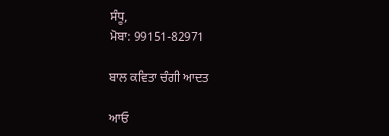ਸੰਧੂ,
ਮੋਬਾ: 99151-82971

ਬਾਲ ਕਵਿਤਾ ਚੰਗੀ ਆਦਤ

ਆਓ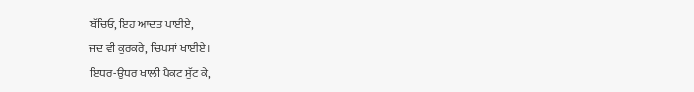ਬੱਚਿਓ, ਇਹ ਆਦਤ ਪਾਈਏ,
ਜਦ ਵੀ ਕੁਰਕਰੇ, ਚਿਪਸਾਂ ਖਾਈਏ।
ਇਧਰ-ਉਧਰ ਖਾਲੀ ਪੈਕਟ ਸੁੱਟ ਕੇ,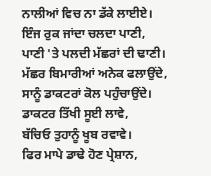ਨਾਲੀਆਂ ਵਿਚ ਨਾ ਡੱਕੇ ਲਾਈਏ।
ਇੰਜ ਰੁਕ ਜਾਂਦਾ ਚਲਦਾ ਪਾਣੀ,
ਪਾਣੀ 'ਤੇ ਪਲਦੀ ਮੱਛਰਾਂ ਦੀ ਢਾਣੀ।
ਮੱਛਰ ਬਿਮਾਰੀਆਂ ਅਨੇਕ ਫਲਾਉਂਦੇ,
ਸਾਨੂੰ ਡਾਕਟਰਾਂ ਕੋਲ ਪਹੁੰਚਾਉਂਦੇ।
ਡਾਕਟਰ ਤਿੱਖੀ ਸੂਈ ਲਾਵੇ,
ਬੱਚਿਓ ਤੁਹਾਨੂੰ ਖੂਬ ਰਵਾਵੇ।
ਫਿਰ ਮਾਪੇ ਡਾਢੇ ਹੋਣ ਪ੍ਰੇਸ਼ਾਨ,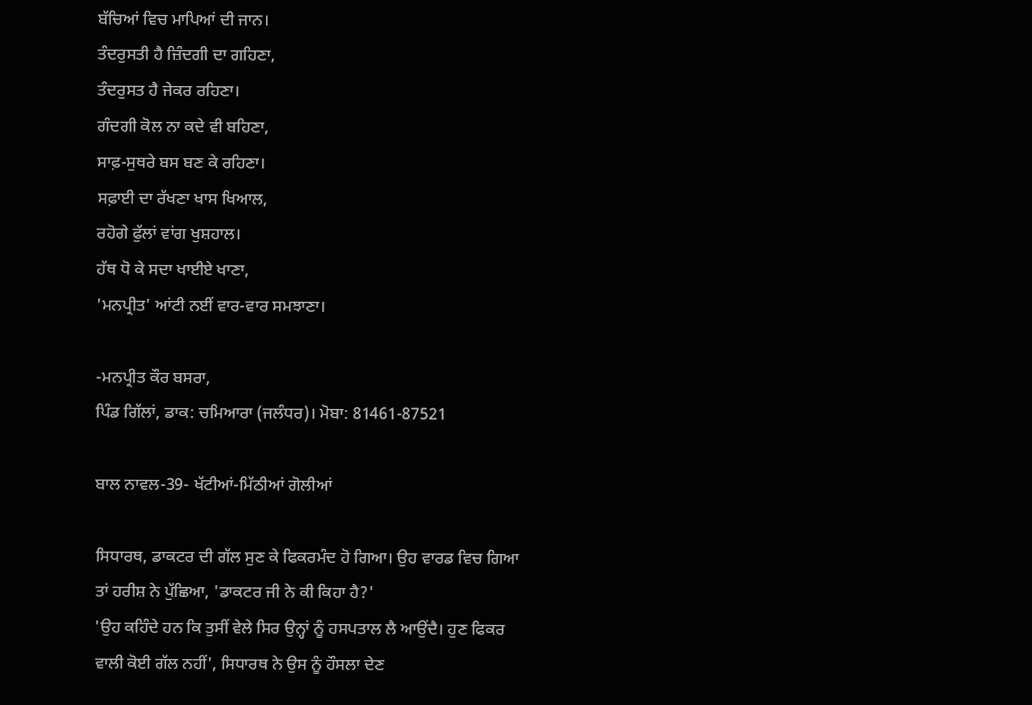ਬੱਚਿਆਂ ਵਿਚ ਮਾਪਿਆਂ ਦੀ ਜਾਨ।
ਤੰਦਰੁਸਤੀ ਹੈ ਜ਼ਿੰਦਗੀ ਦਾ ਗਹਿਣਾ,
ਤੰਦਰੁਸਤ ਹੈ ਜੇਕਰ ਰਹਿਣਾ।
ਗੰਦਗੀ ਕੋਲ ਨਾ ਕਦੇ ਵੀ ਬਹਿਣਾ,
ਸਾਫ਼-ਸੁਥਰੇ ਬਸ ਬਣ ਕੇ ਰਹਿਣਾ।
ਸਫ਼ਾਈ ਦਾ ਰੱਖਣਾ ਖਾਸ ਖਿਆਲ,
ਰਹੋਗੇ ਫੁੱਲਾਂ ਵਾਂਗ ਖੁਸ਼ਹਾਲ।
ਹੱਥ ਧੋ ਕੇ ਸਦਾ ਖਾਈਏ ਖਾਣਾ,
'ਮਨਪ੍ਰੀਤ' ਆਂਟੀ ਨਈਂ ਵਾਰ-ਵਾਰ ਸਮਝਾਣਾ।

-ਮਨਪ੍ਰੀਤ ਕੌਰ ਬਸਰਾ,
ਪਿੰਡ ਗਿੱਲਾਂ, ਡਾਕ: ਚਮਿਆਰਾ (ਜਲੰਧਰ)। ਮੋਬਾ: 81461-87521

ਬਾਲ ਨਾਵਲ-39- ਖੱਟੀਆਂ-ਮਿੱਠੀਆਂ ਗੋਲੀਆਂ

ਸਿਧਾਰਥ, ਡਾਕਟਰ ਦੀ ਗੱਲ ਸੁਣ ਕੇ ਫਿਕਰਮੰਦ ਹੋ ਗਿਆ। ਉਹ ਵਾਰਡ ਵਿਚ ਗਿਆ ਤਾਂ ਹਰੀਸ਼ ਨੇ ਪੁੱਛਿਆ, 'ਡਾਕਟਰ ਜੀ ਨੇ ਕੀ ਕਿਹਾ ਹੈ?'
'ਉਹ ਕਹਿੰਦੇ ਹਨ ਕਿ ਤੁਸੀਂ ਵੇਲੇ ਸਿਰ ਉਨ੍ਹਾਂ ਨੂੰ ਹਸਪਤਾਲ ਲੈ ਆਉਂਦੈ। ਹੁਣ ਫਿਕਰ ਵਾਲੀ ਕੋਈ ਗੱਲ ਨਹੀਂ', ਸਿਧਾਰਥ ਨੇ ਉਸ ਨੂੰ ਹੌਸਲਾ ਦੇਣ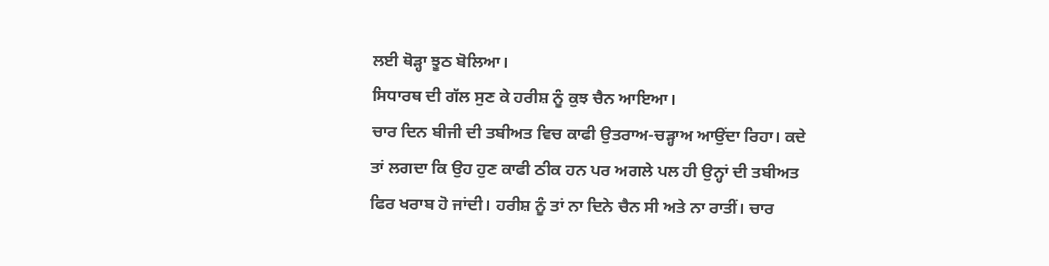ਲਈ ਥੋੜ੍ਹਾ ਝੂਠ ਬੋਲਿਆ।
ਸਿਧਾਰਥ ਦੀ ਗੱਲ ਸੁਣ ਕੇ ਹਰੀਸ਼ ਨੂੰ ਕੁਝ ਚੈਨ ਆਇਆ।
ਚਾਰ ਦਿਨ ਬੀਜੀ ਦੀ ਤਬੀਅਤ ਵਿਚ ਕਾਫੀ ਉਤਰਾਅ-ਚੜ੍ਹਾਅ ਆਉਂਦਾ ਰਿਹਾ। ਕਦੇ ਤਾਂ ਲਗਦਾ ਕਿ ਉਹ ਹੁਣ ਕਾਫੀ ਠੀਕ ਹਨ ਪਰ ਅਗਲੇ ਪਲ ਹੀ ਉਨ੍ਹਾਂ ਦੀ ਤਬੀਅਤ ਫਿਰ ਖਰਾਬ ਹੋ ਜਾਂਦੀ। ਹਰੀਸ਼ ਨੂੰ ਤਾਂ ਨਾ ਦਿਨੇ ਚੈਨ ਸੀ ਅਤੇ ਨਾ ਰਾਤੀਂ। ਚਾਰ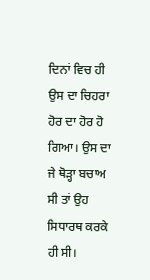ਦਿਨਾਂ ਵਿਚ ਹੀ ਉਸ ਦਾ ਚਿਹਰਾ ਹੋਰ ਦਾ ਹੋਰ ਹੋ ਗਿਆ। ਉਸ ਦਾ ਜੇ ਥੋੜ੍ਹਾ ਬਚਾਅ ਸੀ ਤਾਂ ਉਹ ਸਿਧਾਰਥ ਕਰਕੇ ਹੀ ਸੀ।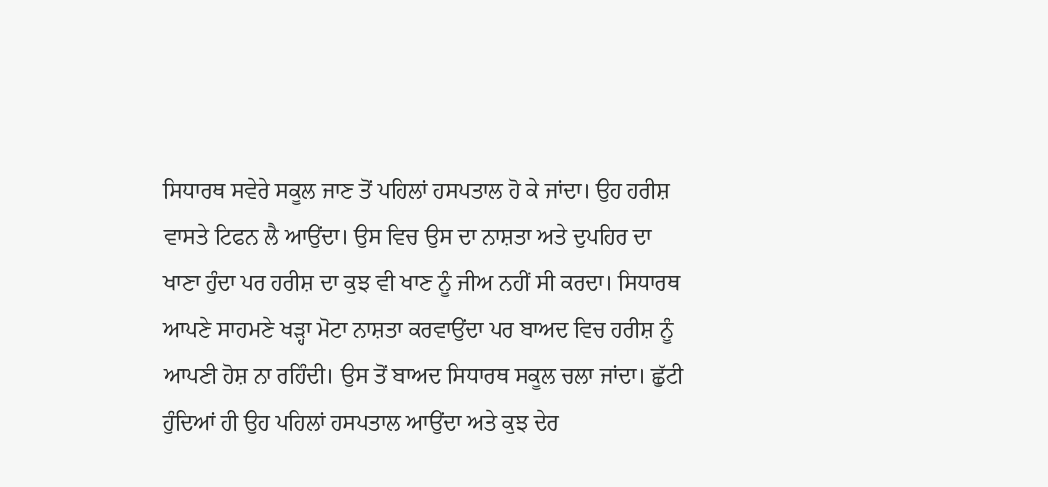ਸਿਧਾਰਥ ਸਵੇਰੇ ਸਕੂਲ ਜਾਣ ਤੋਂ ਪਹਿਲਾਂ ਹਸਪਤਾਲ ਹੋ ਕੇ ਜਾਂਦਾ। ਉਹ ਹਰੀਸ਼ ਵਾਸਤੇ ਟਿਫਨ ਲੈ ਆਉਂਦਾ। ਉਸ ਵਿਚ ਉਸ ਦਾ ਨਾਸ਼ਤਾ ਅਤੇ ਦੁਪਹਿਰ ਦਾ ਖਾਣਾ ਹੁੰਦਾ ਪਰ ਹਰੀਸ਼ ਦਾ ਕੁਝ ਵੀ ਖਾਣ ਨੂੰ ਜੀਅ ਨਹੀਂ ਸੀ ਕਰਦਾ। ਸਿਧਾਰਥ ਆਪਣੇ ਸਾਹਮਣੇ ਖੜ੍ਹਾ ਮੋਟਾ ਨਾਸ਼ਤਾ ਕਰਵਾਉਂਦਾ ਪਰ ਬਾਅਦ ਵਿਚ ਹਰੀਸ਼ ਨੂੰ ਆਪਣੀ ਹੋਸ਼ ਨਾ ਰਹਿੰਦੀ। ਉਸ ਤੋਂ ਬਾਅਦ ਸਿਧਾਰਥ ਸਕੂਲ ਚਲਾ ਜਾਂਦਾ। ਛੁੱਟੀ ਹੁੰਦਿਆਂ ਹੀ ਉਹ ਪਹਿਲਾਂ ਹਸਪਤਾਲ ਆਉਂਦਾ ਅਤੇ ਕੁਝ ਦੇਰ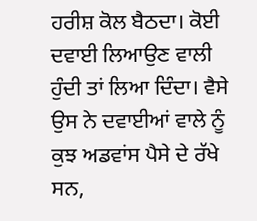ਹਰੀਸ਼ ਕੋਲ ਬੈਠਦਾ। ਕੋਈ ਦਵਾਈ ਲਿਆਉਣ ਵਾਲੀ ਹੁੰਦੀ ਤਾਂ ਲਿਆ ਦਿੰਦਾ। ਵੈਸੇ ਉਸ ਨੇ ਦਵਾਈਆਂ ਵਾਲੇ ਨੂੰ ਕੁਝ ਅਡਵਾਂਸ ਪੈਸੇ ਦੇ ਰੱਖੇ ਸਨ,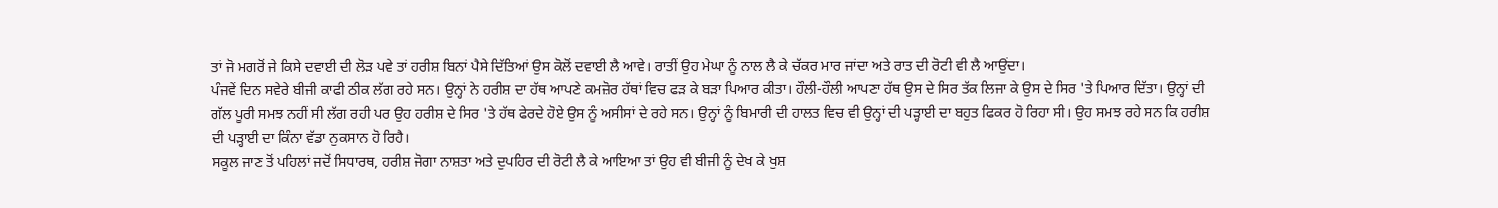ਤਾਂ ਜੋ ਮਗਰੋਂ ਜੇ ਕਿਸੇ ਦਵਾਈ ਦੀ ਲੋੜ ਪਵੇ ਤਾਂ ਹਰੀਸ਼ ਬਿਨਾਂ ਪੈਸੇ ਦਿੱਤਿਆਂ ਉਸ ਕੋਲੋਂ ਦਵਾਈ ਲੈ ਆਵੇ। ਰਾਤੀਂ ਉਹ ਮੇਘਾ ਨੂੰ ਨਾਲ ਲੈ ਕੇ ਚੱਕਰ ਮਾਰ ਜਾਂਦਾ ਅਤੇ ਰਾਤ ਦੀ ਰੋਟੀ ਵੀ ਲੈ ਆਉਂਦਾ।
ਪੰਜਵੇਂ ਦਿਨ ਸਵੇਰੇ ਬੀਜੀ ਕਾਫੀ ਠੀਕ ਲੱਗ ਰਹੇ ਸਨ। ਉਨ੍ਹਾਂ ਨੇ ਹਰੀਸ਼ ਦਾ ਹੱਥ ਆਪਣੇ ਕਮਜ਼ੋਰ ਹੱਥਾਂ ਵਿਚ ਫੜ ਕੇ ਬੜਾ ਪਿਆਰ ਕੀਤਾ। ਹੌਲੀ-ਹੌਲੀ ਆਪਣਾ ਹੱਥ ਉਸ ਦੇ ਸਿਰ ਤੱਕ ਲਿਜਾ ਕੇ ਉਸ ਦੇ ਸਿਰ 'ਤੇ ਪਿਆਰ ਦਿੱਤਾ। ਉਨ੍ਹਾਂ ਦੀ ਗੱਲ ਪੂਰੀ ਸਮਝ ਨਹੀਂ ਸੀ ਲੱਗ ਰਹੀ ਪਰ ਉਹ ਹਰੀਸ਼ ਦੇ ਸਿਰ 'ਤੇ ਹੱਥ ਫੇਰਦੇ ਹੋਏ ਉਸ ਨੂੰ ਅਸੀਸਾਂ ਦੇ ਰਹੇ ਸਨ। ਉਨ੍ਹਾਂ ਨੂੰ ਬਿਮਾਰੀ ਦੀ ਹਾਲਤ ਵਿਚ ਵੀ ਉਨ੍ਹਾਂ ਦੀ ਪੜ੍ਹਾਈ ਦਾ ਬਹੁਤ ਫਿਕਰ ਹੋ ਰਿਹਾ ਸੀ। ਉਹ ਸਮਝ ਰਹੇ ਸਨ ਕਿ ਹਰੀਸ਼ ਦੀ ਪੜ੍ਹਾਈ ਦਾ ਕਿੰਨਾ ਵੱਡਾ ਨੁਕਸਾਨ ਹੋ ਰਿਹੈ।
ਸਕੂਲ ਜਾਣ ਤੋਂ ਪਹਿਲਾਂ ਜਦੋਂ ਸਿਧਾਰਥ, ਹਰੀਸ਼ ਜੋਗਾ ਨਾਸ਼ਤਾ ਅਤੇ ਦੁਪਹਿਰ ਦੀ ਰੋਟੀ ਲੈ ਕੇ ਆਇਆ ਤਾਂ ਉਹ ਵੀ ਬੀਜੀ ਨੂੰ ਦੇਖ ਕੇ ਖੁਸ਼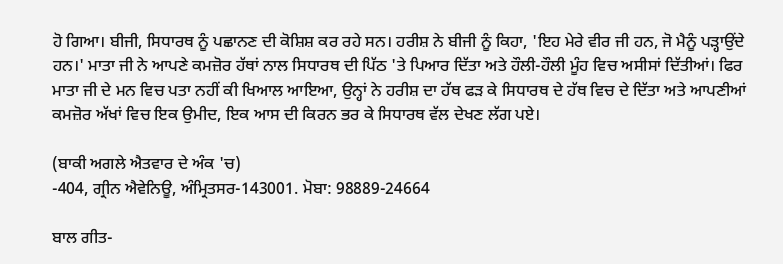ਹੋ ਗਿਆ। ਬੀਜੀ, ਸਿਧਾਰਥ ਨੂੰ ਪਛਾਨਣ ਦੀ ਕੋਸ਼ਿਸ਼ ਕਰ ਰਹੇ ਸਨ। ਹਰੀਸ਼ ਨੇ ਬੀਜੀ ਨੂੰ ਕਿਹਾ, 'ਇਹ ਮੇਰੇ ਵੀਰ ਜੀ ਹਨ, ਜੋ ਮੈਨੂੰ ਪੜ੍ਹਾਉਂਦੇ ਹਨ।' ਮਾਤਾ ਜੀ ਨੇ ਆਪਣੇ ਕਮਜ਼ੋਰ ਹੱਥਾਂ ਨਾਲ ਸਿਧਾਰਥ ਦੀ ਪਿੱਠ 'ਤੇ ਪਿਆਰ ਦਿੱਤਾ ਅਤੇ ਹੌਲੀ-ਹੌਲੀ ਮੂੰਹ ਵਿਚ ਅਸੀਸਾਂ ਦਿੱਤੀਆਂ। ਫਿਰ ਮਾਤਾ ਜੀ ਦੇ ਮਨ ਵਿਚ ਪਤਾ ਨਹੀਂ ਕੀ ਖਿਆਲ ਆਇਆ, ਉਨ੍ਹਾਂ ਨੇ ਹਰੀਸ਼ ਦਾ ਹੱਥ ਫੜ ਕੇ ਸਿਧਾਰਥ ਦੇ ਹੱਥ ਵਿਚ ਦੇ ਦਿੱਤਾ ਅਤੇ ਆਪਣੀਆਂ ਕਮਜ਼ੋਰ ਅੱਖਾਂ ਵਿਚ ਇਕ ਉਮੀਦ, ਇਕ ਆਸ ਦੀ ਕਿਰਨ ਭਰ ਕੇ ਸਿਧਾਰਥ ਵੱਲ ਦੇਖਣ ਲੱਗ ਪਏ।

(ਬਾਕੀ ਅਗਲੇ ਐਤਵਾਰ ਦੇ ਅੰਕ 'ਚ)
-404, ਗ੍ਰੀਨ ਐਵੇਨਿਊ, ਅੰਮ੍ਰਿਤਸਰ-143001. ਮੋਬਾ: 98889-24664

ਬਾਲ ਗੀਤ-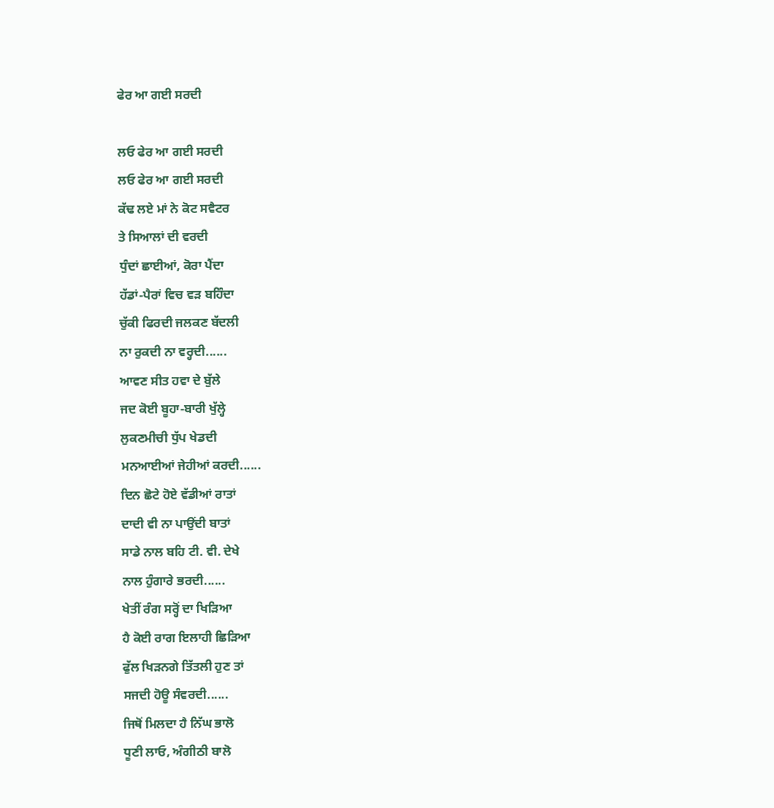ਫੇਰ ਆ ਗਈ ਸਰਦੀ

ਲਓ ਫੇਰ ਆ ਗਈ ਸਰਦੀ
ਲਓ ਫੇਰ ਆ ਗਈ ਸਰਦੀ
ਕੱਢ ਲਏ ਮਾਂ ਨੇ ਕੋਟ ਸਵੈਟਰ
ਤੇ ਸਿਆਲਾਂ ਦੀ ਵਰਦੀ
ਧੁੰਦਾਂ ਛਾਈਆਂ, ਕੋਰਾ ਪੈਂਦਾ
ਹੱਡਾਂ-ਪੈਰਾਂ ਵਿਚ ਵੜ ਬਹਿੰਦਾ
ਚੁੱਕੀ ਫਿਰਦੀ ਜਲਕਣ ਬੱਦਲੀ
ਨਾ ਰੁਕਦੀ ਨਾ ਵਰ੍ਹਦੀ......
ਆਵਣ ਸੀਤ ਹਵਾ ਦੇ ਬੁੱਲੇ
ਜਦ ਕੋਈ ਬੂਹਾ-ਬਾਰੀ ਖੁੱਲ੍ਹੇ
ਲੁਕਣਮੀਚੀ ਧੁੱਪ ਖੇਡਦੀ
ਮਨਆਈਆਂ ਜੇਹੀਆਂ ਕਰਦੀ......
ਦਿਨ ਛੋਟੇ ਹੋਏ ਵੱਡੀਆਂ ਰਾਤਾਂ
ਦਾਦੀ ਵੀ ਨਾ ਪਾਉਂਦੀ ਬਾਤਾਂ
ਸਾਡੇ ਨਾਲ ਬਹਿ ਟੀ. ਵੀ. ਦੇਖੇ
ਨਾਲ ਹੁੰਗਾਰੇ ਭਰਦੀ......
ਖੇਤੀਂ ਰੰਗ ਸਰ੍ਹੋਂ ਦਾ ਖਿੜਿਆ
ਹੈ ਕੋਈ ਰਾਗ ਇਲਾਹੀ ਛਿੜਿਆ
ਫੁੱਲ ਖਿੜਨਗੇ ਤਿੱਤਲੀ ਹੁਣ ਤਾਂ
ਸਜਦੀ ਹੋਊ ਸੰਵਰਦੀ......
ਜਿਥੋਂ ਮਿਲਦਾ ਹੈ ਨਿੱਘ ਭਾਲੋ
ਧੂਣੀ ਲਾਓ, ਅੰਗੀਠੀ ਬਾਲੋ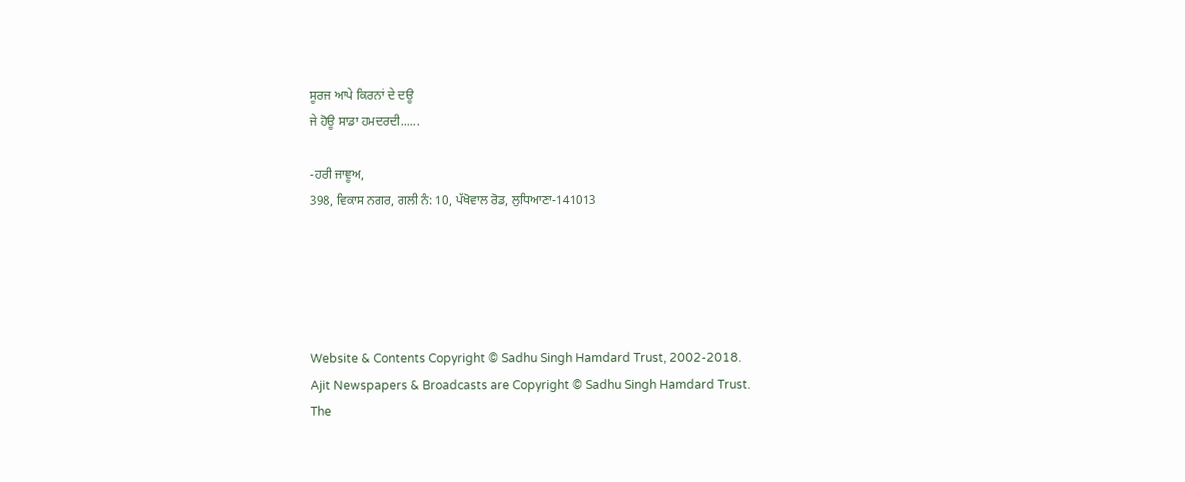ਸੂਰਜ ਆਪੇ ਕਿਰਨਾਂ ਦੇ ਦਊ
ਜੇ ਹੋਊ ਸਾਡਾ ਹਮਦਰਦੀ......

-ਹਰੀ ਜਾਞੂਅ,
398, ਵਿਕਾਸ ਨਗਰ, ਗਲੀ ਨੰ: 10, ਪੱਖੋਵਾਲ ਰੋਡ, ਲੁਧਿਆਣਾ-141013





Website & Contents Copyright © Sadhu Singh Hamdard Trust, 2002-2018.
Ajit Newspapers & Broadcasts are Copyright © Sadhu Singh Hamdard Trust.
The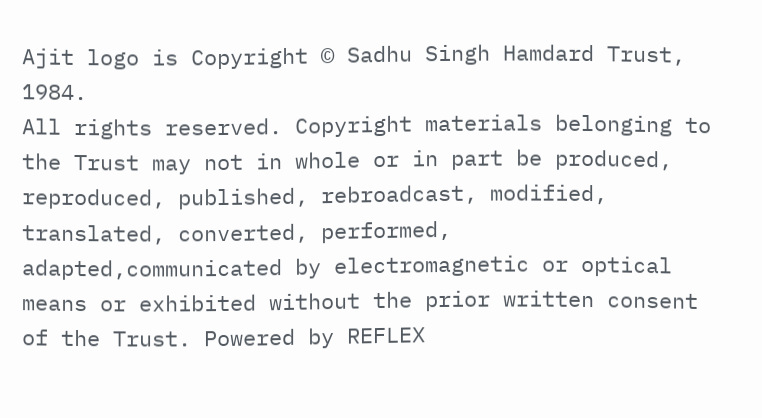Ajit logo is Copyright © Sadhu Singh Hamdard Trust, 1984.
All rights reserved. Copyright materials belonging to the Trust may not in whole or in part be produced, reproduced, published, rebroadcast, modified, translated, converted, performed, adapted,communicated by electromagnetic or optical means or exhibited without the prior written consent of the Trust. Powered by REFLEX